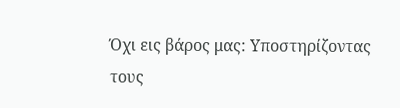Όχι εις βάρος μας: Υποστηρίζοντας τους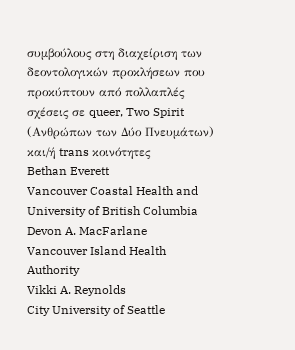συμβούλους στη διαχείριση των δεοντολογικών προκλήσεων που προκύπτουν από πολλαπλές σχέσεις σε queer, Two Spirit (Ανθρώπων των Δύο Πνευμάτων) και/ή trans κοινότητες
Bethan Everett
Vancouver Coastal Health and University of British Columbia
Devon A. MacFarlane
Vancouver Island Health Authority
Vikki A. Reynolds
City University of Seattle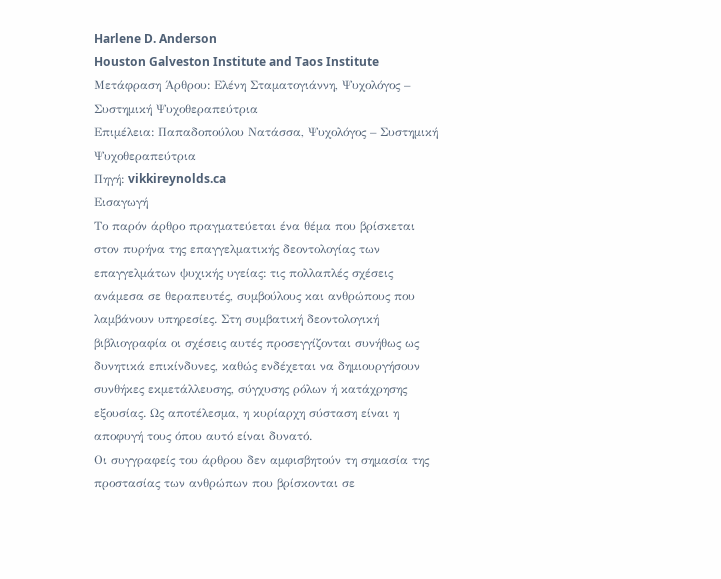Harlene D. Anderson
Houston Galveston Institute and Taos Institute
Μετάφραση Άρθρου: Ελένη Σταματογιάννη, Ψυχολόγος – Συστημική Ψυχοθεραπεύτρια
Επιμέλεια: Παπαδοπούλου Νατάσσα, Ψυχολόγος – Συστημική Ψυχοθεραπεύτρια
Πηγή: vikkireynolds.ca
Εισαγωγή
Το παρόν άρθρο πραγματεύεται ένα θέμα που βρίσκεται στον πυρήνα της επαγγελματικής δεοντολογίας των επαγγελμάτων ψυχικής υγείας: τις πολλαπλές σχέσεις ανάμεσα σε θεραπευτές, συμβούλους και ανθρώπους που λαμβάνουν υπηρεσίες. Στη συμβατική δεοντολογική βιβλιογραφία οι σχέσεις αυτές προσεγγίζονται συνήθως ως δυνητικά επικίνδυνες, καθώς ενδέχεται να δημιουργήσουν συνθήκες εκμετάλλευσης, σύγχυσης ρόλων ή κατάχρησης εξουσίας. Ως αποτέλεσμα, η κυρίαρχη σύσταση είναι η αποφυγή τους όπου αυτό είναι δυνατό.
Οι συγγραφείς του άρθρου δεν αμφισβητούν τη σημασία της προστασίας των ανθρώπων που βρίσκονται σε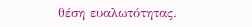θέση ευαλωτότητας.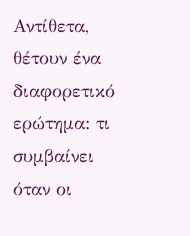Αντίθετα, θέτουν ένα διαφορετικό ερώτημα: τι συμβαίνει όταν οι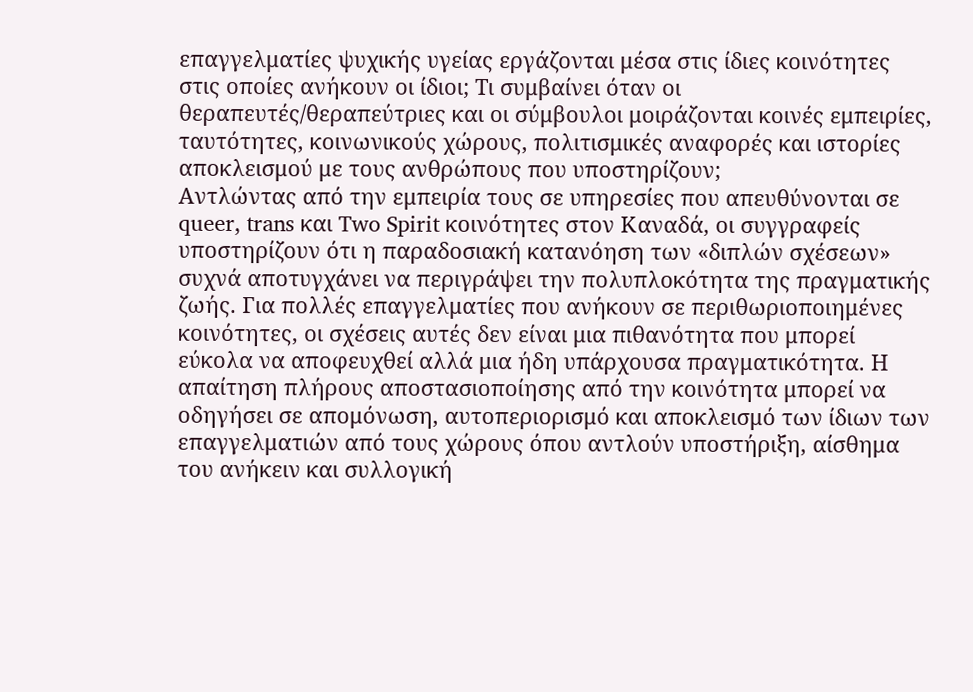επαγγελματίες ψυχικής υγείας εργάζονται μέσα στις ίδιες κοινότητες στις οποίες ανήκουν οι ίδιοι; Τι συμβαίνει όταν οι θεραπευτές/θεραπεύτριες και οι σύμβουλοι μοιράζονται κοινές εμπειρίες, ταυτότητες, κοινωνικούς χώρους, πολιτισμικές αναφορές και ιστορίες αποκλεισμού με τους ανθρώπους που υποστηρίζουν;
Αντλώντας από την εμπειρία τους σε υπηρεσίες που απευθύνονται σε queer, trans και Two Spirit κοινότητες στον Καναδά, οι συγγραφείς υποστηρίζουν ότι η παραδοσιακή κατανόηση των «διπλών σχέσεων» συχνά αποτυγχάνει να περιγράψει την πολυπλοκότητα της πραγματικής ζωής. Για πολλές επαγγελματίες που ανήκουν σε περιθωριοποιημένες κοινότητες, οι σχέσεις αυτές δεν είναι μια πιθανότητα που μπορεί εύκολα να αποφευχθεί αλλά μια ήδη υπάρχουσα πραγματικότητα. Η απαίτηση πλήρους αποστασιοποίησης από την κοινότητα μπορεί να οδηγήσει σε απομόνωση, αυτοπεριορισμό και αποκλεισμό των ίδιων των επαγγελματιών από τους χώρους όπου αντλούν υποστήριξη, αίσθημα του ανήκειν και συλλογική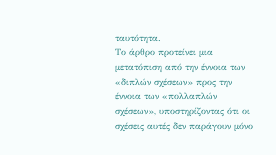ταυτότητα.
Το άρθρο προτείνει μια μετατόπιση από την έννοια των «διπλών σχέσεων» προς την έννοια των «πολλαπλών σχέσεων», υποστηρίζοντας ότι οι σχέσεις αυτές δεν παράγουν μόνο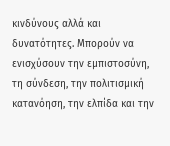κινδύνους αλλά και δυνατότητες. Μπορούν να ενισχύσουν την εμπιστοσύνη, τη σύνδεση, την πολιτισμική κατανόηση, την ελπίδα και την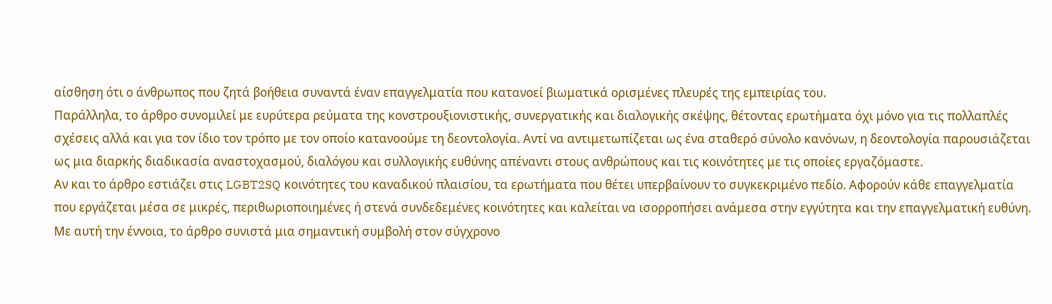αίσθηση ότι ο άνθρωπος που ζητά βοήθεια συναντά έναν επαγγελματία που κατανοεί βιωματικά ορισμένες πλευρές της εμπειρίας του.
Παράλληλα, το άρθρο συνομιλεί με ευρύτερα ρεύματα της κονστρουξιονιστικής, συνεργατικής και διαλογικής σκέψης, θέτοντας ερωτήματα όχι μόνο για τις πολλαπλές σχέσεις αλλά και για τον ίδιο τον τρόπο με τον οποίο κατανοούμε τη δεοντολογία. Αντί να αντιμετωπίζεται ως ένα σταθερό σύνολο κανόνων, η δεοντολογία παρουσιάζεται ως μια διαρκής διαδικασία αναστοχασμού, διαλόγου και συλλογικής ευθύνης απέναντι στους ανθρώπους και τις κοινότητες με τις οποίες εργαζόμαστε.
Αν και το άρθρο εστιάζει στις LGBT2SQ κοινότητες του καναδικού πλαισίου, τα ερωτήματα που θέτει υπερβαίνουν το συγκεκριμένο πεδίο. Αφορούν κάθε επαγγελματία που εργάζεται μέσα σε μικρές, περιθωριοποιημένες ή στενά συνδεδεμένες κοινότητες και καλείται να ισορροπήσει ανάμεσα στην εγγύτητα και την επαγγελματική ευθύνη. Με αυτή την έννοια, το άρθρο συνιστά μια σημαντική συμβολή στον σύγχρονο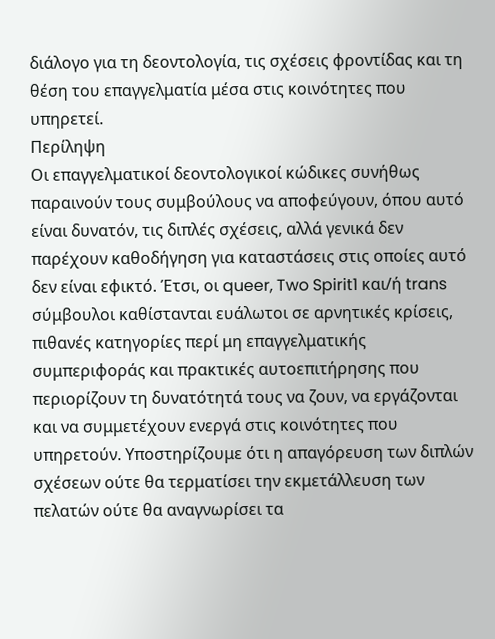διάλογο για τη δεοντολογία, τις σχέσεις φροντίδας και τη θέση του επαγγελματία μέσα στις κοινότητες που υπηρετεί.
Περίληψη
Οι επαγγελματικοί δεοντολογικοί κώδικες συνήθως παραινούν τους συμβούλους να αποφεύγουν, όπου αυτό είναι δυνατόν, τις διπλές σχέσεις, αλλά γενικά δεν παρέχουν καθοδήγηση για καταστάσεις στις οποίες αυτό δεν είναι εφικτό. Έτσι, οι queer, Two Spirit1 και/ή trans σύμβουλοι καθίστανται ευάλωτοι σε αρνητικές κρίσεις, πιθανές κατηγορίες περί μη επαγγελματικής συμπεριφοράς και πρακτικές αυτοεπιτήρησης που περιορίζουν τη δυνατότητά τους να ζουν, να εργάζονται και να συμμετέχουν ενεργά στις κοινότητες που υπηρετούν. Υποστηρίζουμε ότι η απαγόρευση των διπλών σχέσεων ούτε θα τερματίσει την εκμετάλλευση των πελατών ούτε θα αναγνωρίσει τα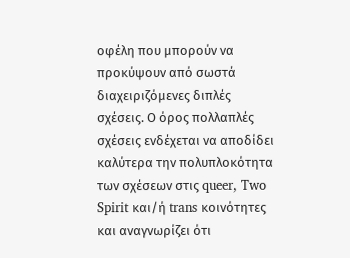οφέλη που μπορούν να προκύψουν από σωστά διαχειριζόμενες διπλές σχέσεις. Ο όρος πολλαπλές σχέσεις ενδέχεται να αποδίδει καλύτερα την πολυπλοκότητα των σχέσεων στις queer, Two Spirit και/ή trans κοινότητες και αναγνωρίζει ότι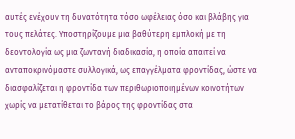αυτές ενέχουν τη δυνατότητα τόσο ωφέλειας όσο και βλάβης για τους πελάτες. Υποστηρίζουμε μια βαθύτερη εμπλοκή με τη δεοντολογία ως μια ζωντανή διαδικασία, η οποία απαιτεί να ανταποκρινόμαστε συλλογικά, ως επαγγέλματα φροντίδας, ώστε να διασφαλίζεται η φροντίδα των περιθωριοποιημένων κοινοτήτων χωρίς να μετατίθεται το βάρος της φροντίδας στα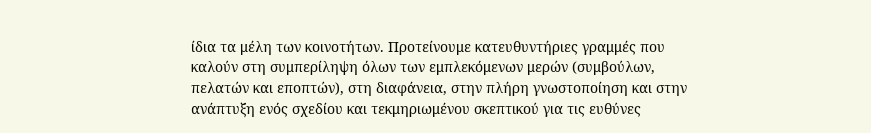ίδια τα μέλη των κοινοτήτων. Προτείνουμε κατευθυντήριες γραμμές που καλούν στη συμπερίληψη όλων των εμπλεκόμενων μερών (συμβούλων, πελατών και εποπτών), στη διαφάνεια, στην πλήρη γνωστοποίηση και στην ανάπτυξη ενός σχεδίου και τεκμηριωμένου σκεπτικού για τις ευθύνες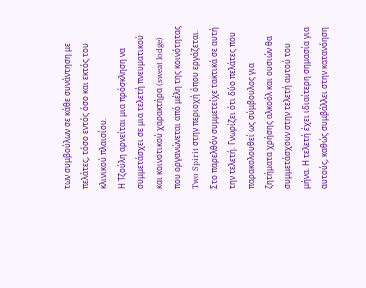των συμβούλων σε κάθε συνάντηση με πελάτες, τόσο εντός όσο και εκτός του κλινικού πλαισίου.
Η Τζούλη αρνείται μια πρόσκληση να συμμετάσχει σε μια τελετή πνευματικού και κοινοτικού χαρακτήρα (sweat lodge) που οργανώνεται από μέλη της κοινότητας Two Spirit στην περιοχή όπου εργάζεται. Στο παρελθόν συμμετείχε τακτικά σε αυτή την τελετή. Γνωρίζει ότι δύο πελάτες που παρακολουθεί ως σύμβουλος για ζητήματα χρήσης αλκοόλ και ουσιών θα συμμετάσχουν στην τελετή αυτού του μήνα. Η τελετή έχει ιδιαίτερη σημασία για αυτούς, καθώς συμβάλλει στην κατανόηση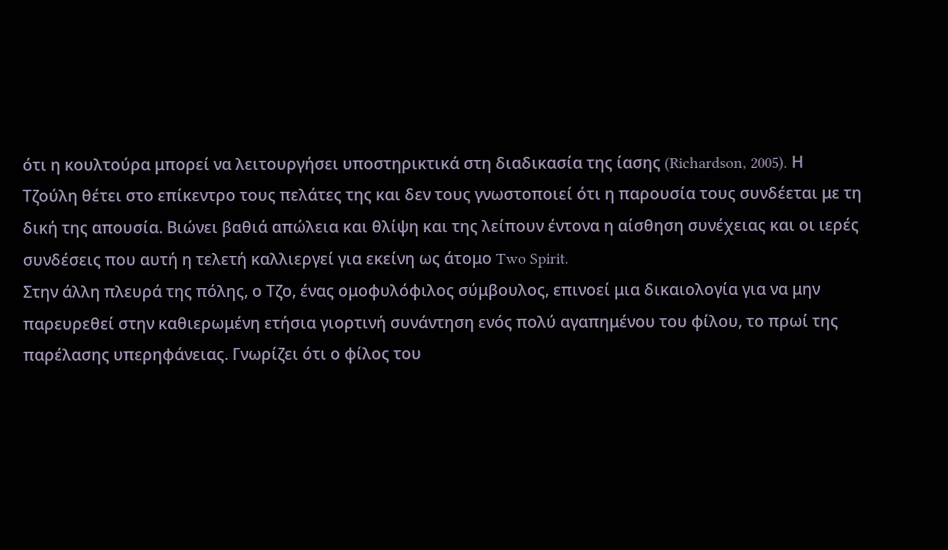ότι η κουλτούρα μπορεί να λειτουργήσει υποστηρικτικά στη διαδικασία της ίασης (Richardson, 2005). Η Τζούλη θέτει στο επίκεντρο τους πελάτες της και δεν τους γνωστοποιεί ότι η παρουσία τους συνδέεται με τη δική της απουσία. Βιώνει βαθιά απώλεια και θλίψη και της λείπουν έντονα η αίσθηση συνέχειας και οι ιερές συνδέσεις που αυτή η τελετή καλλιεργεί για εκείνη ως άτομο Two Spirit.
Στην άλλη πλευρά της πόλης, ο Τζο, ένας ομοφυλόφιλος σύμβουλος, επινοεί μια δικαιολογία για να μην παρευρεθεί στην καθιερωμένη ετήσια γιορτινή συνάντηση ενός πολύ αγαπημένου του φίλου, το πρωί της παρέλασης υπερηφάνειας. Γνωρίζει ότι ο φίλος του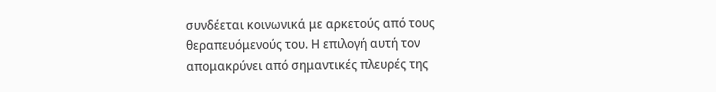συνδέεται κοινωνικά με αρκετούς από τους θεραπευόμενούς του. Η επιλογή αυτή τον απομακρύνει από σημαντικές πλευρές της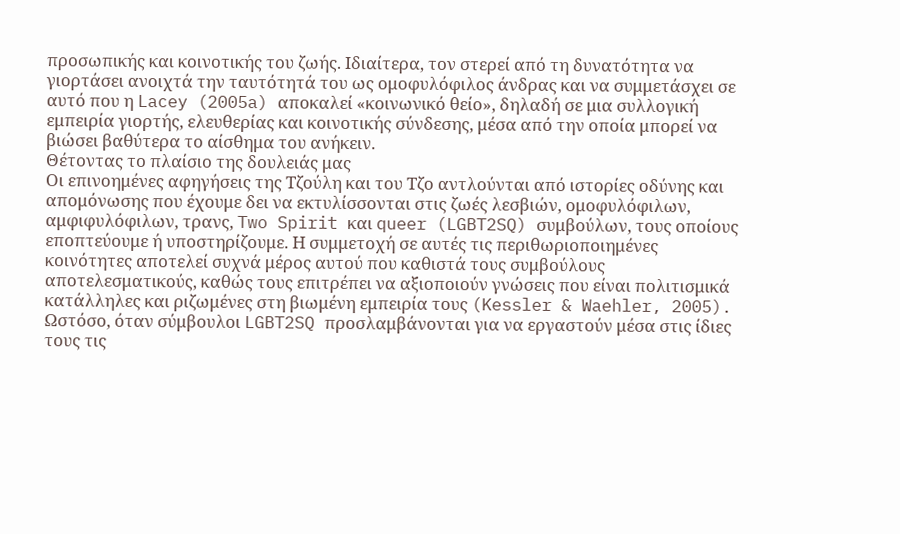προσωπικής και κοινοτικής του ζωής. Ιδιαίτερα, τον στερεί από τη δυνατότητα να γιορτάσει ανοιχτά την ταυτότητά του ως ομοφυλόφιλος άνδρας και να συμμετάσχει σε αυτό που η Lacey (2005a) αποκαλεί «κοινωνικό θείο», δηλαδή σε μια συλλογική εμπειρία γιορτής, ελευθερίας και κοινοτικής σύνδεσης, μέσα από την οποία μπορεί να βιώσει βαθύτερα το αίσθημα του ανήκειν.
Θέτοντας το πλαίσιο της δουλειάς μας
Οι επινοημένες αφηγήσεις της Τζούλη και του Τζο αντλούνται από ιστορίες οδύνης και απομόνωσης που έχουμε δει να εκτυλίσσονται στις ζωές λεσβιών, ομοφυλόφιλων, αμφιφυλόφιλων, τρανς, Two Spirit και queer (LGBT2SQ) συμβούλων, τους οποίους εποπτεύουμε ή υποστηρίζουμε. Η συμμετοχή σε αυτές τις περιθωριοποιημένες κοινότητες αποτελεί συχνά μέρος αυτού που καθιστά τους συμβούλους αποτελεσματικούς, καθώς τους επιτρέπει να αξιοποιούν γνώσεις που είναι πολιτισμικά κατάλληλες και ριζωμένες στη βιωμένη εμπειρία τους (Kessler & Waehler, 2005).
Ωστόσο, όταν σύμβουλοι LGBT2SQ προσλαμβάνονται για να εργαστούν μέσα στις ίδιες τους τις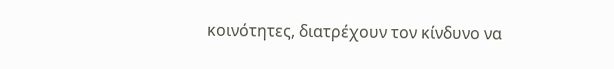κοινότητες, διατρέχουν τον κίνδυνο να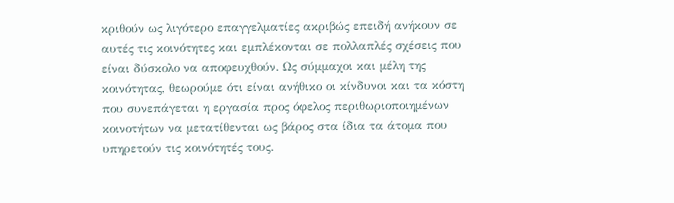κριθούν ως λιγότερο επαγγελματίες ακριβώς επειδή ανήκουν σε αυτές τις κοινότητες και εμπλέκονται σε πολλαπλές σχέσεις που είναι δύσκολο να αποφευχθούν. Ως σύμμαχοι και μέλη της κοινότητας, θεωρούμε ότι είναι ανήθικο οι κίνδυνοι και τα κόστη που συνεπάγεται η εργασία προς όφελος περιθωριοποιημένων κοινοτήτων να μετατίθενται ως βάρος στα ίδια τα άτομα που υπηρετούν τις κοινότητές τους.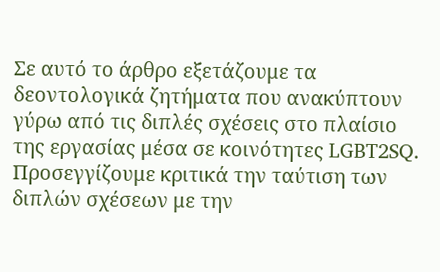Σε αυτό το άρθρο εξετάζουμε τα δεοντολογικά ζητήματα που ανακύπτουν γύρω από τις διπλές σχέσεις στο πλαίσιο της εργασίας μέσα σε κοινότητες LGBT2SQ. Προσεγγίζουμε κριτικά την ταύτιση των διπλών σχέσεων με την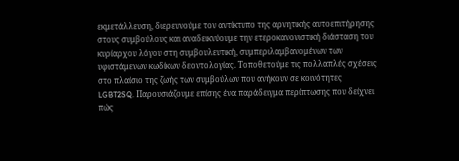εκμετάλλευση, διερευνούμε τον αντίκτυπο της αρνητικής αυτοεπιτήρησης στους συμβούλους και αναδεικνύουμε την ετεροκανονιστική διάσταση του κυρίαρχου λόγου στη συμβουλευτική, συμπεριλαμβανομένων των υφιστάμενων κωδίκων δεοντολογίας. Τοποθετούμε τις πολλαπλές σχέσεις στο πλαίσιο της ζωής των συμβούλων που ανήκουν σε κοινότητες LGBT2SQ. Παρουσιάζουμε επίσης ένα παράδειγμα περίπτωσης που δείχνει πώς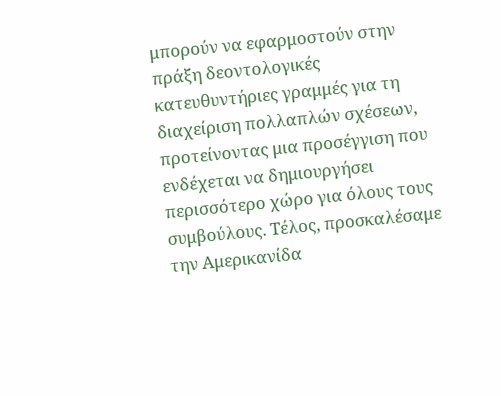μπορούν να εφαρμοστούν στην πράξη δεοντολογικές κατευθυντήριες γραμμές για τη διαχείριση πολλαπλών σχέσεων, προτείνοντας μια προσέγγιση που ενδέχεται να δημιουργήσει περισσότερο χώρο για όλους τους συμβούλους. Τέλος, προσκαλέσαμε την Αμερικανίδα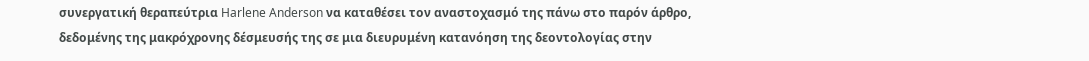συνεργατική θεραπεύτρια Harlene Anderson να καταθέσει τον αναστοχασμό της πάνω στο παρόν άρθρο, δεδομένης της μακρόχρονης δέσμευσής της σε μια διευρυμένη κατανόηση της δεοντολογίας στην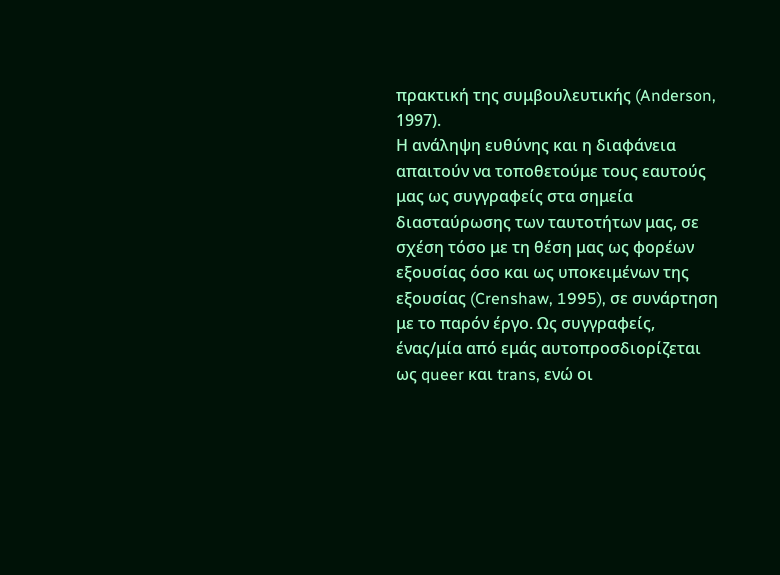πρακτική της συμβουλευτικής (Anderson, 1997).
Η ανάληψη ευθύνης και η διαφάνεια απαιτούν να τοποθετούμε τους εαυτούς μας ως συγγραφείς στα σημεία διασταύρωσης των ταυτοτήτων μας, σε σχέση τόσο με τη θέση μας ως φορέων εξουσίας όσο και ως υποκειμένων της εξουσίας (Crenshaw, 1995), σε συνάρτηση με το παρόν έργο. Ως συγγραφείς, ένας/μία από εμάς αυτοπροσδιορίζεται ως queer και trans, ενώ οι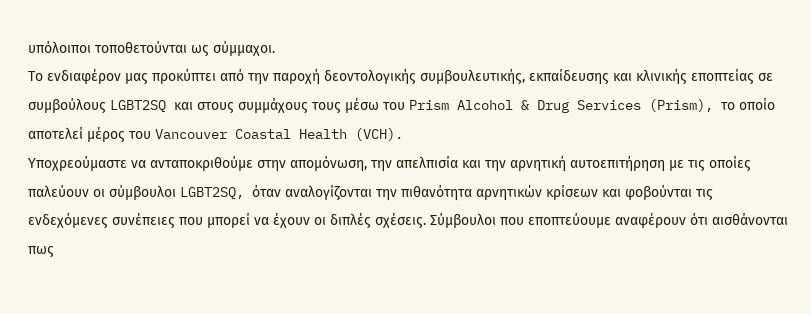υπόλοιποι τοποθετούνται ως σύμμαχοι.
Το ενδιαφέρον μας προκύπτει από την παροχή δεοντολογικής συμβουλευτικής, εκπαίδευσης και κλινικής εποπτείας σε συμβούλους LGBT2SQ και στους συμμάχους τους μέσω του Prism Alcohol & Drug Services (Prism), το οποίο αποτελεί μέρος του Vancouver Coastal Health (VCH).
Υποχρεούμαστε να ανταποκριθούμε στην απομόνωση, την απελπισία και την αρνητική αυτοεπιτήρηση με τις οποίες παλεύουν οι σύμβουλοι LGBT2SQ, όταν αναλογίζονται την πιθανότητα αρνητικών κρίσεων και φοβούνται τις ενδεχόμενες συνέπειες που μπορεί να έχουν οι διπλές σχέσεις. Σύμβουλοι που εποπτεύουμε αναφέρουν ότι αισθάνονται πως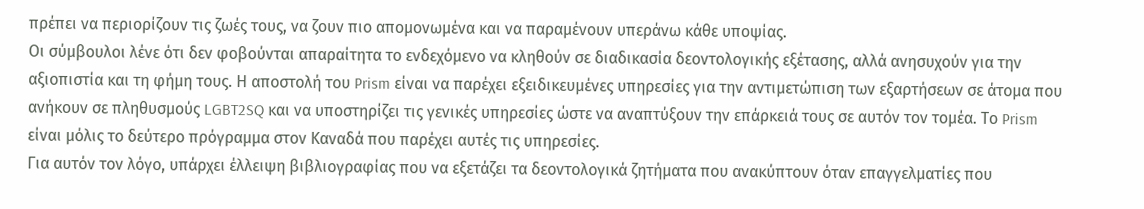πρέπει να περιορίζουν τις ζωές τους, να ζουν πιο απομονωμένα και να παραμένουν υπεράνω κάθε υποψίας.
Οι σύμβουλοι λένε ότι δεν φοβούνται απαραίτητα το ενδεχόμενο να κληθούν σε διαδικασία δεοντολογικής εξέτασης, αλλά ανησυχούν για την αξιοπιστία και τη φήμη τους. Η αποστολή του Prism είναι να παρέχει εξειδικευμένες υπηρεσίες για την αντιμετώπιση των εξαρτήσεων σε άτομα που ανήκουν σε πληθυσμούς LGBT2SQ και να υποστηρίζει τις γενικές υπηρεσίες ώστε να αναπτύξουν την επάρκειά τους σε αυτόν τον τομέα. Το Prism είναι μόλις το δεύτερο πρόγραμμα στον Καναδά που παρέχει αυτές τις υπηρεσίες.
Για αυτόν τον λόγο, υπάρχει έλλειψη βιβλιογραφίας που να εξετάζει τα δεοντολογικά ζητήματα που ανακύπτουν όταν επαγγελματίες που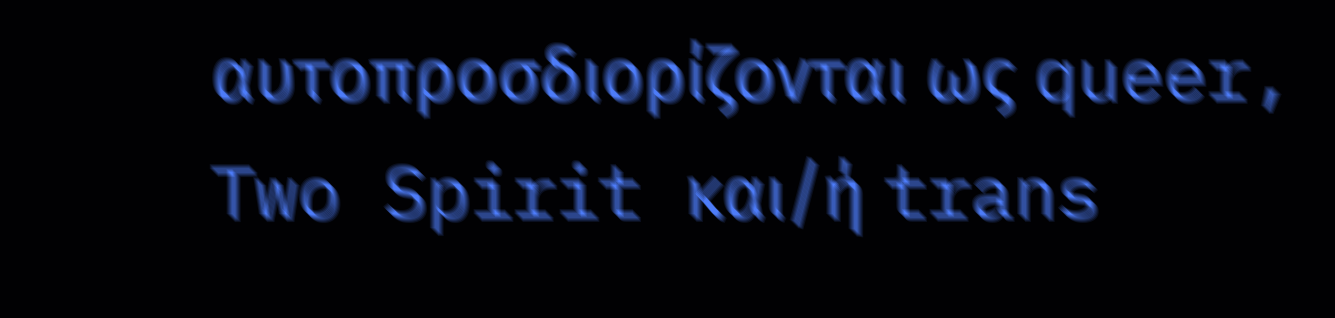αυτοπροσδιορίζονται ως queer, Two Spirit και/ή trans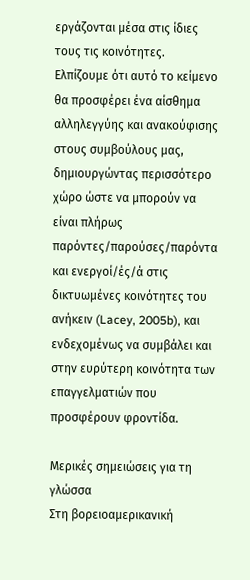εργάζονται μέσα στις ίδιες τους τις κοινότητες. Ελπίζουμε ότι αυτό το κείμενο θα προσφέρει ένα αίσθημα αλληλεγγύης και ανακούφισης στους συμβούλους μας, δημιουργώντας περισσότερο χώρο ώστε να μπορούν να είναι πλήρως παρόντες/παρούσες/παρόντα και ενεργοί/ές/ά στις δικτυωμένες κοινότητες του ανήκειν (Lacey, 2005b), και ενδεχομένως να συμβάλει και στην ευρύτερη κοινότητα των επαγγελματιών που προσφέρουν φροντίδα.

Μερικές σημειώσεις για τη γλώσσα
Στη βορειοαμερικανική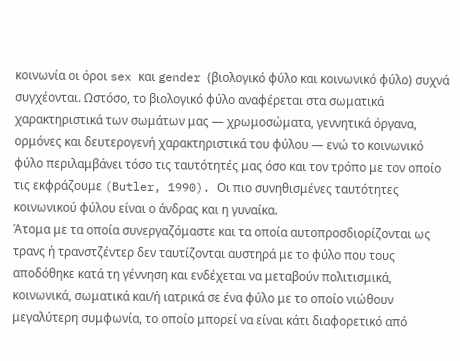κοινωνία οι όροι sex και gender (βιολογικό φύλο και κοινωνικό φύλο) συχνά συγχέονται. Ωστόσο, το βιολογικό φύλο αναφέρεται στα σωματικά χαρακτηριστικά των σωμάτων μας — χρωμοσώματα, γεννητικά όργανα, ορμόνες και δευτερογενή χαρακτηριστικά του φύλου — ενώ το κοινωνικό φύλο περιλαμβάνει τόσο τις ταυτότητές μας όσο και τον τρόπο με τον οποίο τις εκφράζουμε (Butler, 1990). Οι πιο συνηθισμένες ταυτότητες κοινωνικού φύλου είναι ο άνδρας και η γυναίκα.
Άτομα με τα οποία συνεργαζόμαστε και τα οποία αυτοπροσδιορίζονται ως τρανς ή τρανστζέντερ δεν ταυτίζονται αυστηρά με το φύλο που τους αποδόθηκε κατά τη γέννηση και ενδέχεται να μεταβούν πολιτισμικά, κοινωνικά, σωματικά και/ή ιατρικά σε ένα φύλο με το οποίο νιώθουν μεγαλύτερη συμφωνία, το οποίο μπορεί να είναι κάτι διαφορετικό από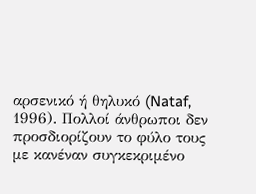αρσενικό ή θηλυκό (Nataf, 1996). Πολλοί άνθρωποι δεν προσδιορίζουν το φύλο τους με κανέναν συγκεκριμένο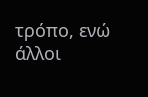τρόπο, ενώ άλλοι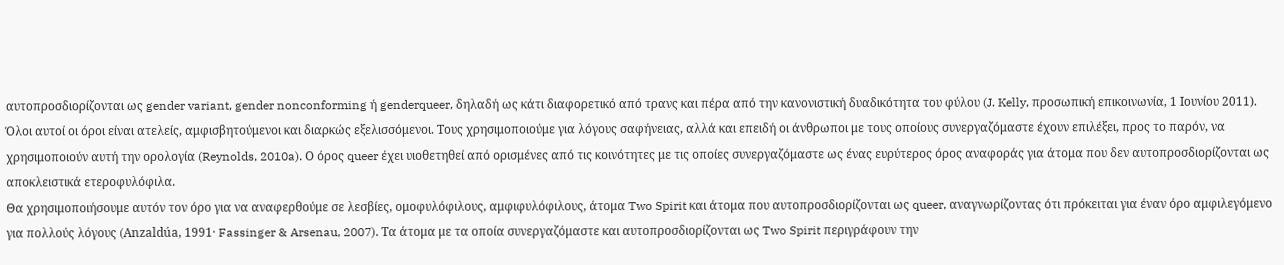αυτοπροσδιορίζονται ως gender variant, gender nonconforming ή genderqueer, δηλαδή ως κάτι διαφορετικό από τρανς και πέρα από την κανονιστική δυαδικότητα του φύλου (J. Kelly, προσωπική επικοινωνία, 1 Ιουνίου 2011).
Όλοι αυτοί οι όροι είναι ατελείς, αμφισβητούμενοι και διαρκώς εξελισσόμενοι. Τους χρησιμοποιούμε για λόγους σαφήνειας, αλλά και επειδή οι άνθρωποι με τους οποίους συνεργαζόμαστε έχουν επιλέξει, προς το παρόν, να χρησιμοποιούν αυτή την ορολογία (Reynolds, 2010a). Ο όρος queer έχει υιοθετηθεί από ορισμένες από τις κοινότητες με τις οποίες συνεργαζόμαστε ως ένας ευρύτερος όρος αναφοράς για άτομα που δεν αυτοπροσδιορίζονται ως αποκλειστικά ετεροφυλόφιλα.
Θα χρησιμοποιήσουμε αυτόν τον όρο για να αναφερθούμε σε λεσβίες, ομοφυλόφιλους, αμφιφυλόφιλους, άτομα Two Spirit και άτομα που αυτοπροσδιορίζονται ως queer, αναγνωρίζοντας ότι πρόκειται για έναν όρο αμφιλεγόμενο για πολλούς λόγους (Anzaldúa, 1991· Fassinger & Arsenau, 2007). Τα άτομα με τα οποία συνεργαζόμαστε και αυτοπροσδιορίζονται ως Two Spirit περιγράφουν την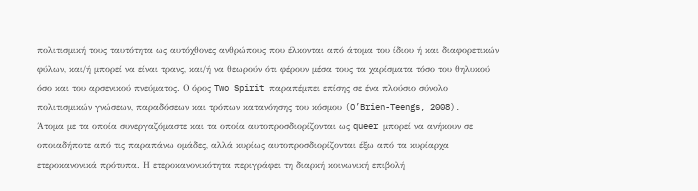πολιτισμική τους ταυτότητα ως αυτόχθονες ανθρώπους που έλκονται από άτομα του ίδιου ή και διαφορετικών φύλων, και/ή μπορεί να είναι τρανς, και/ή να θεωρούν ότι φέρουν μέσα τους τα χαρίσματα τόσο του θηλυκού όσο και του αρσενικού πνεύματος. Ο όρος Two Spirit παραπέμπει επίσης σε ένα πλούσιο σύνολο πολιτισμικών γνώσεων, παραδόσεων και τρόπων κατανόησης του κόσμου (O’Brien-Teengs, 2008).
Άτομα με τα οποία συνεργαζόμαστε και τα οποία αυτοπροσδιορίζονται ως queer μπορεί να ανήκουν σε οποιαδήποτε από τις παραπάνω ομάδες, αλλά κυρίως αυτοπροσδιορίζονται έξω από τα κυρίαρχα ετεροκανονικά πρότυπα. Η ετεροκανονικότητα περιγράφει τη διαρκή κοινωνική επιβολή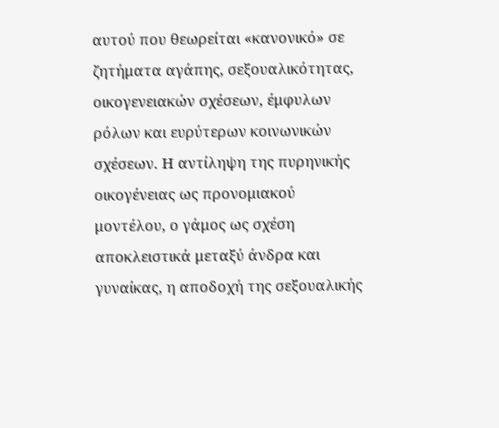αυτού που θεωρείται «κανονικό» σε ζητήματα αγάπης, σεξουαλικότητας, οικογενειακών σχέσεων, έμφυλων ρόλων και ευρύτερων κοινωνικών σχέσεων. Η αντίληψη της πυρηνικής οικογένειας ως προνομιακού μοντέλου, ο γάμος ως σχέση αποκλειστικά μεταξύ άνδρα και γυναίκας, η αποδοχή της σεξουαλικής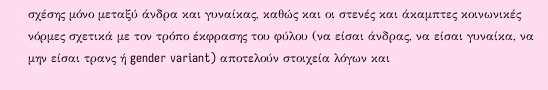σχέσης μόνο μεταξύ άνδρα και γυναίκας, καθώς και οι στενές και άκαμπτες κοινωνικές νόρμες σχετικά με τον τρόπο έκφρασης του φύλου (να είσαι άνδρας, να είσαι γυναίκα, να μην είσαι τρανς ή gender variant) αποτελούν στοιχεία λόγων και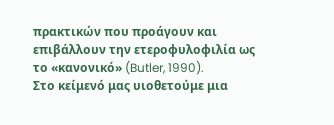πρακτικών που προάγουν και επιβάλλουν την ετεροφυλοφιλία ως το «κανονικό» (Butler, 1990).
Στο κείμενό μας υιοθετούμε μια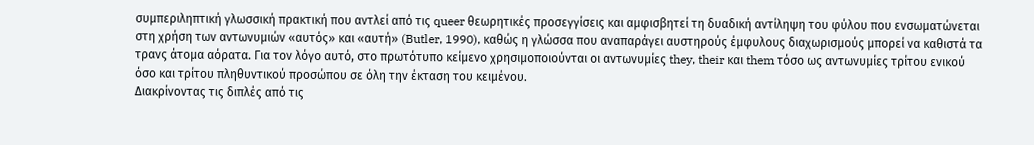συμπεριληπτική γλωσσική πρακτική που αντλεί από τις queer θεωρητικές προσεγγίσεις και αμφισβητεί τη δυαδική αντίληψη του φύλου που ενσωματώνεται στη χρήση των αντωνυμιών «αυτός» και «αυτή» (Butler, 1990), καθώς η γλώσσα που αναπαράγει αυστηρούς έμφυλους διαχωρισμούς μπορεί να καθιστά τα τρανς άτομα αόρατα. Για τον λόγο αυτό, στο πρωτότυπο κείμενο χρησιμοποιούνται οι αντωνυμίες they, their και them τόσο ως αντωνυμίες τρίτου ενικού όσο και τρίτου πληθυντικού προσώπου σε όλη την έκταση του κειμένου.
Διακρίνοντας τις διπλές από τις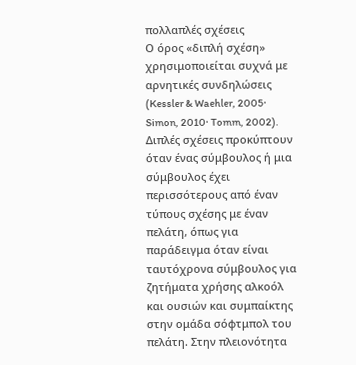πολλαπλές σχέσεις
Ο όρος «διπλή σχέση» χρησιμοποιείται συχνά με αρνητικές συνδηλώσεις (Kessler & Waehler, 2005· Simon, 2010· Tomm, 2002). Διπλές σχέσεις προκύπτουν όταν ένας σύμβουλος ή μια σύμβουλος έχει περισσότερους από έναν τύπους σχέσης με έναν πελάτη, όπως για παράδειγμα όταν είναι ταυτόχρονα σύμβουλος για ζητήματα χρήσης αλκοόλ και ουσιών και συμπαίκτης στην ομάδα σόφτμπολ του πελάτη. Στην πλειονότητα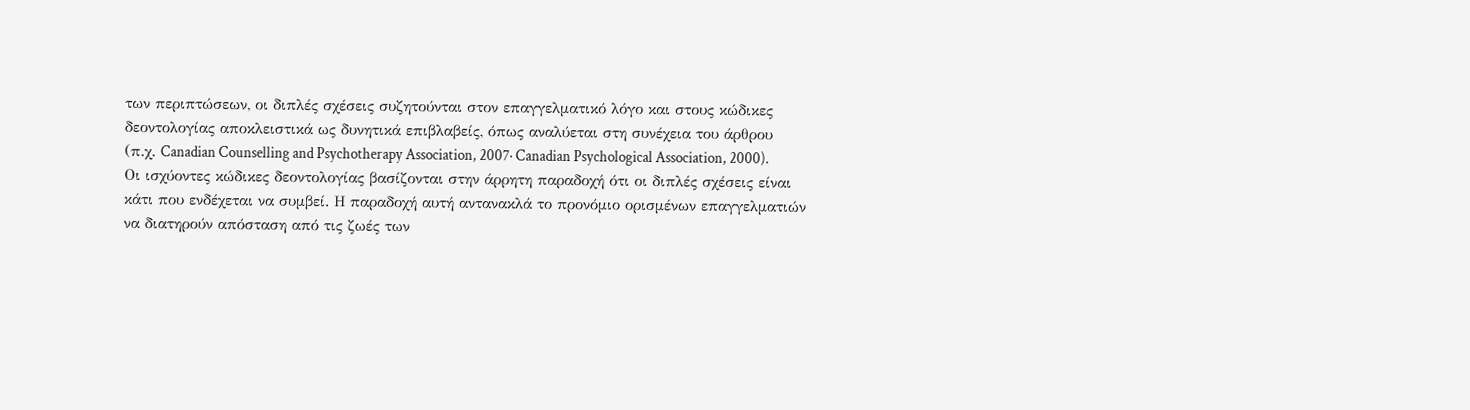των περιπτώσεων, οι διπλές σχέσεις συζητούνται στον επαγγελματικό λόγο και στους κώδικες δεοντολογίας αποκλειστικά ως δυνητικά επιβλαβείς, όπως αναλύεται στη συνέχεια του άρθρου (π.χ. Canadian Counselling and Psychotherapy Association, 2007· Canadian Psychological Association, 2000).
Οι ισχύοντες κώδικες δεοντολογίας βασίζονται στην άρρητη παραδοχή ότι οι διπλές σχέσεις είναι κάτι που ενδέχεται να συμβεί. Η παραδοχή αυτή αντανακλά το προνόμιο ορισμένων επαγγελματιών να διατηρούν απόσταση από τις ζωές των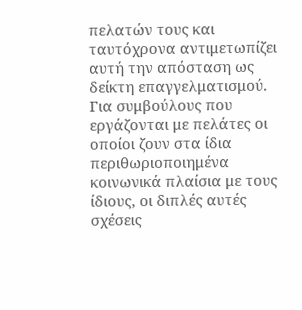πελατών τους και ταυτόχρονα αντιμετωπίζει αυτή την απόσταση ως δείκτη επαγγελματισμού. Για συμβούλους που εργάζονται με πελάτες οι οποίοι ζουν στα ίδια περιθωριοποιημένα κοινωνικά πλαίσια με τους ίδιους, οι διπλές αυτές σχέσεις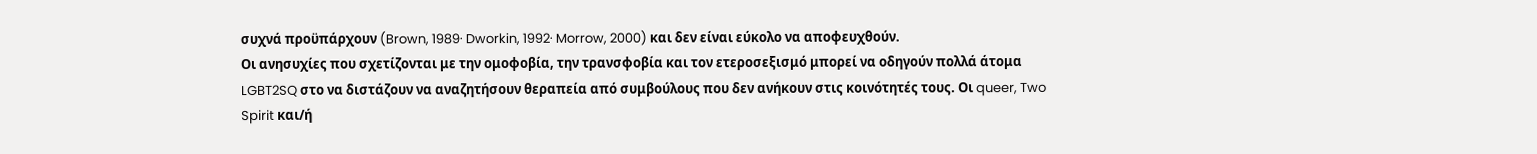συχνά προϋπάρχουν (Brown, 1989· Dworkin, 1992· Morrow, 2000) και δεν είναι εύκολο να αποφευχθούν.
Οι ανησυχίες που σχετίζονται με την ομοφοβία, την τρανσφοβία και τον ετεροσεξισμό μπορεί να οδηγούν πολλά άτομα LGBT2SQ στο να διστάζουν να αναζητήσουν θεραπεία από συμβούλους που δεν ανήκουν στις κοινότητές τους. Οι queer, Two Spirit και/ή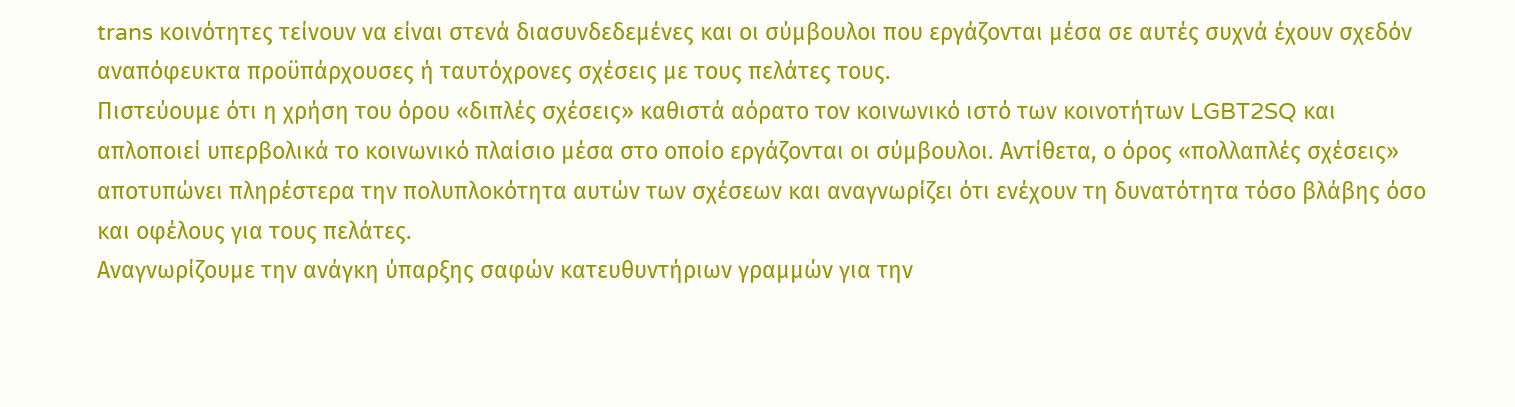trans κοινότητες τείνουν να είναι στενά διασυνδεδεμένες και οι σύμβουλοι που εργάζονται μέσα σε αυτές συχνά έχουν σχεδόν αναπόφευκτα προϋπάρχουσες ή ταυτόχρονες σχέσεις με τους πελάτες τους.
Πιστεύουμε ότι η χρήση του όρου «διπλές σχέσεις» καθιστά αόρατο τον κοινωνικό ιστό των κοινοτήτων LGBT2SQ και απλοποιεί υπερβολικά το κοινωνικό πλαίσιο μέσα στο οποίο εργάζονται οι σύμβουλοι. Αντίθετα, ο όρος «πολλαπλές σχέσεις» αποτυπώνει πληρέστερα την πολυπλοκότητα αυτών των σχέσεων και αναγνωρίζει ότι ενέχουν τη δυνατότητα τόσο βλάβης όσο και οφέλους για τους πελάτες.
Αναγνωρίζουμε την ανάγκη ύπαρξης σαφών κατευθυντήριων γραμμών για την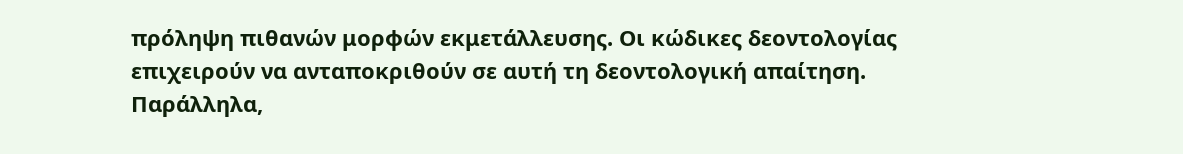πρόληψη πιθανών μορφών εκμετάλλευσης. Οι κώδικες δεοντολογίας επιχειρούν να ανταποκριθούν σε αυτή τη δεοντολογική απαίτηση. Παράλληλα,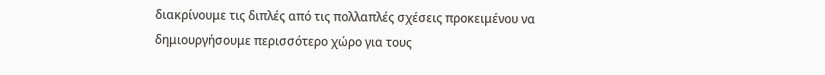διακρίνουμε τις διπλές από τις πολλαπλές σχέσεις προκειμένου να δημιουργήσουμε περισσότερο χώρο για τους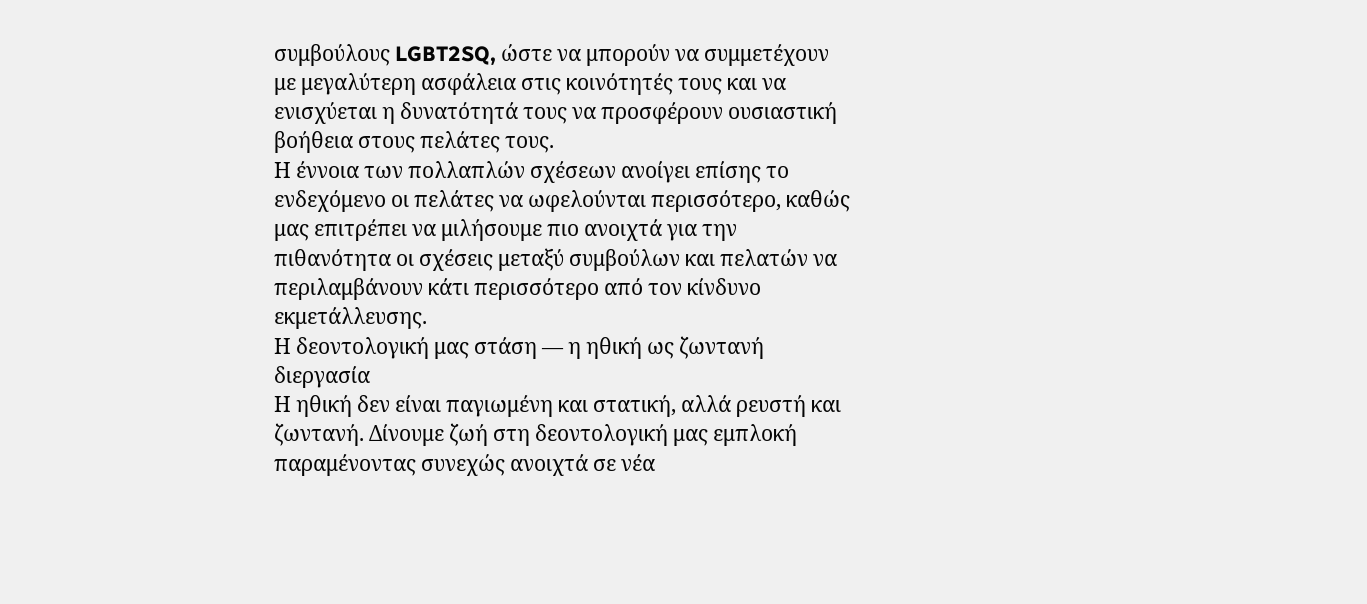συμβούλους LGBT2SQ, ώστε να μπορούν να συμμετέχουν με μεγαλύτερη ασφάλεια στις κοινότητές τους και να ενισχύεται η δυνατότητά τους να προσφέρουν ουσιαστική βοήθεια στους πελάτες τους.
Η έννοια των πολλαπλών σχέσεων ανοίγει επίσης το ενδεχόμενο οι πελάτες να ωφελούνται περισσότερο, καθώς μας επιτρέπει να μιλήσουμε πιο ανοιχτά για την πιθανότητα οι σχέσεις μεταξύ συμβούλων και πελατών να περιλαμβάνουν κάτι περισσότερο από τον κίνδυνο εκμετάλλευσης.
Η δεοντολογική μας στάση — η ηθική ως ζωντανή διεργασία
Η ηθική δεν είναι παγιωμένη και στατική, αλλά ρευστή και ζωντανή. Δίνουμε ζωή στη δεοντολογική μας εμπλοκή παραμένοντας συνεχώς ανοιχτά σε νέα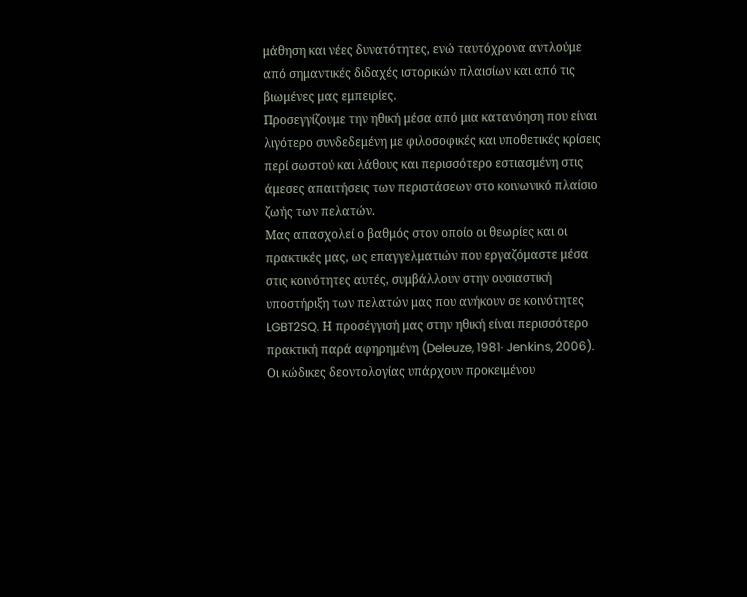μάθηση και νέες δυνατότητες, ενώ ταυτόχρονα αντλούμε από σημαντικές διδαχές ιστορικών πλαισίων και από τις βιωμένες μας εμπειρίες.
Προσεγγίζουμε την ηθική μέσα από μια κατανόηση που είναι λιγότερο συνδεδεμένη με φιλοσοφικές και υποθετικές κρίσεις περί σωστού και λάθους και περισσότερο εστιασμένη στις άμεσες απαιτήσεις των περιστάσεων στο κοινωνικό πλαίσιο ζωής των πελατών.
Μας απασχολεί ο βαθμός στον οποίο οι θεωρίες και οι πρακτικές μας, ως επαγγελματιών που εργαζόμαστε μέσα στις κοινότητες αυτές, συμβάλλουν στην ουσιαστική υποστήριξη των πελατών μας που ανήκουν σε κοινότητες LGBT2SQ. Η προσέγγισή μας στην ηθική είναι περισσότερο πρακτική παρά αφηρημένη (Deleuze, 1981· Jenkins, 2006). Οι κώδικες δεοντολογίας υπάρχουν προκειμένου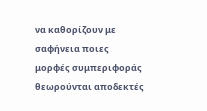να καθορίζουν με σαφήνεια ποιες μορφές συμπεριφοράς θεωρούνται αποδεκτές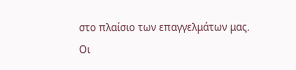στο πλαίσιο των επαγγελμάτων μας.
Οι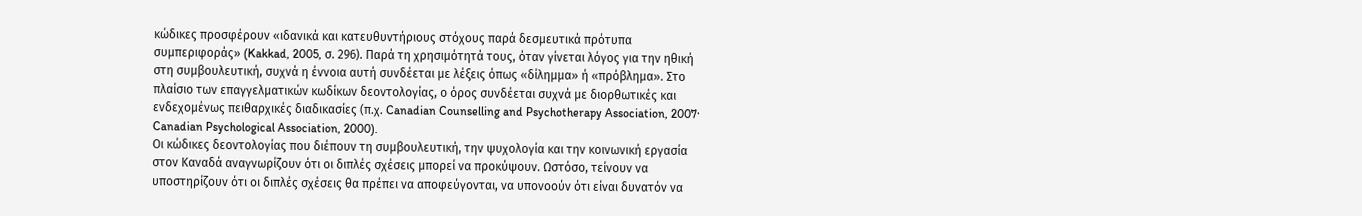κώδικες προσφέρουν «ιδανικά και κατευθυντήριους στόχους παρά δεσμευτικά πρότυπα συμπεριφοράς» (Kakkad, 2005, σ. 296). Παρά τη χρησιμότητά τους, όταν γίνεται λόγος για την ηθική στη συμβουλευτική, συχνά η έννοια αυτή συνδέεται με λέξεις όπως «δίλημμα» ή «πρόβλημα». Στο πλαίσιο των επαγγελματικών κωδίκων δεοντολογίας, ο όρος συνδέεται συχνά με διορθωτικές και ενδεχομένως πειθαρχικές διαδικασίες (π.χ. Canadian Counselling and Psychotherapy Association, 2007· Canadian Psychological Association, 2000).
Οι κώδικες δεοντολογίας που διέπουν τη συμβουλευτική, την ψυχολογία και την κοινωνική εργασία στον Καναδά αναγνωρίζουν ότι οι διπλές σχέσεις μπορεί να προκύψουν. Ωστόσο, τείνουν να υποστηρίζουν ότι οι διπλές σχέσεις θα πρέπει να αποφεύγονται, να υπονοούν ότι είναι δυνατόν να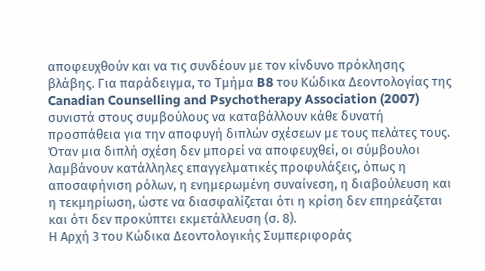αποφευχθούν και να τις συνδέουν με τον κίνδυνο πρόκλησης βλάβης. Για παράδειγμα, το Τμήμα B8 του Κώδικα Δεοντολογίας της Canadian Counselling and Psychotherapy Association (2007) συνιστά στους συμβούλους να καταβάλλουν κάθε δυνατή προσπάθεια για την αποφυγή διπλών σχέσεων με τους πελάτες τους.
Όταν μια διπλή σχέση δεν μπορεί να αποφευχθεί, οι σύμβουλοι λαμβάνουν κατάλληλες επαγγελματικές προφυλάξεις, όπως η αποσαφήνιση ρόλων, η ενημερωμένη συναίνεση, η διαβούλευση και η τεκμηρίωση, ώστε να διασφαλίζεται ότι η κρίση δεν επηρεάζεται και ότι δεν προκύπτει εκμετάλλευση (σ. 8).
Η Αρχή 3 του Κώδικα Δεοντολογικής Συμπεριφοράς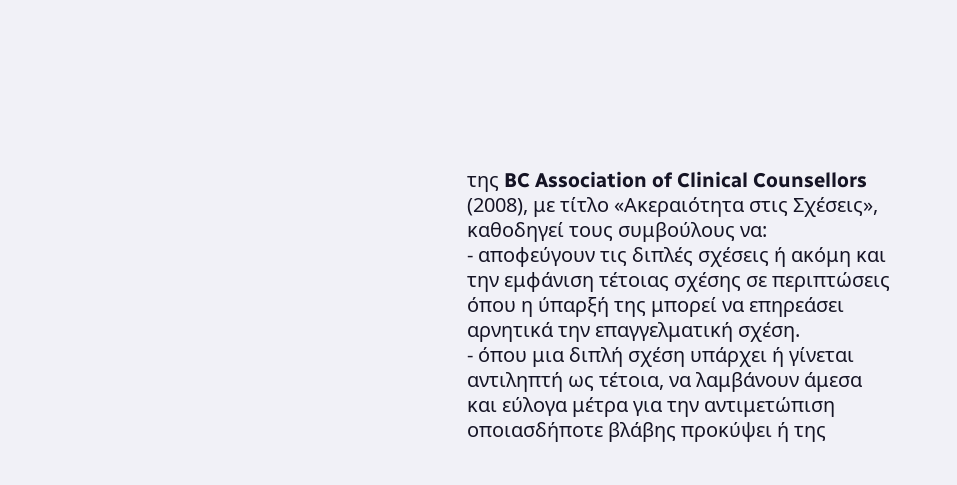της BC Association of Clinical Counsellors (2008), με τίτλο «Ακεραιότητα στις Σχέσεις», καθοδηγεί τους συμβούλους να:
- αποφεύγουν τις διπλές σχέσεις ή ακόμη και την εμφάνιση τέτοιας σχέσης σε περιπτώσεις όπου η ύπαρξή της μπορεί να επηρεάσει αρνητικά την επαγγελματική σχέση.
- όπου μια διπλή σχέση υπάρχει ή γίνεται αντιληπτή ως τέτοια, να λαμβάνουν άμεσα και εύλογα μέτρα για την αντιμετώπιση οποιασδήποτε βλάβης προκύψει ή της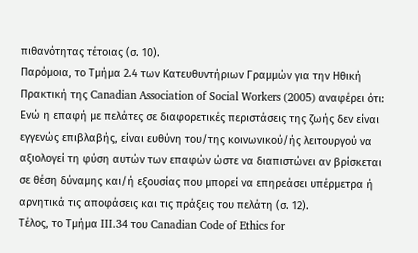πιθανότητας τέτοιας (σ. 10).
Παρόμοια, το Τμήμα 2.4 των Κατευθυντήριων Γραμμών για την Ηθική Πρακτική της Canadian Association of Social Workers (2005) αναφέρει ότι:
Ενώ η επαφή με πελάτες σε διαφορετικές περιστάσεις της ζωής δεν είναι εγγενώς επιβλαβής, είναι ευθύνη του/της κοινωνικού/ής λειτουργού να αξιολογεί τη φύση αυτών των επαφών ώστε να διαπιστώνει αν βρίσκεται σε θέση δύναμης και/ή εξουσίας που μπορεί να επηρεάσει υπέρμετρα ή αρνητικά τις αποφάσεις και τις πράξεις του πελάτη (σ. 12).
Τέλος, το Τμήμα III.34 του Canadian Code of Ethics for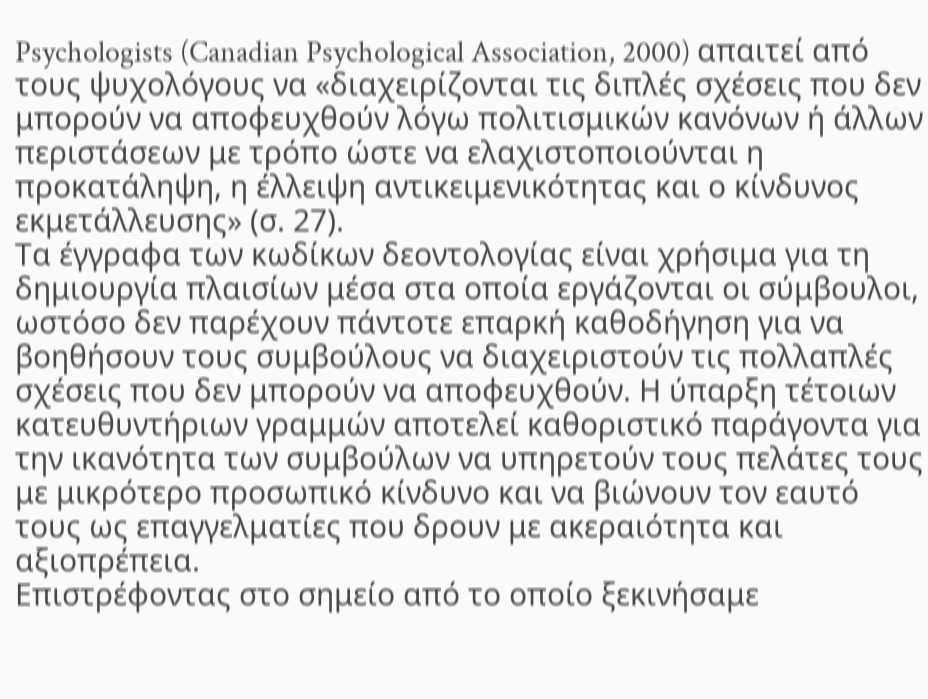Psychologists (Canadian Psychological Association, 2000) απαιτεί από τους ψυχολόγους να «διαχειρίζονται τις διπλές σχέσεις που δεν μπορούν να αποφευχθούν λόγω πολιτισμικών κανόνων ή άλλων περιστάσεων με τρόπο ώστε να ελαχιστοποιούνται η προκατάληψη, η έλλειψη αντικειμενικότητας και ο κίνδυνος εκμετάλλευσης» (σ. 27).
Τα έγγραφα των κωδίκων δεοντολογίας είναι χρήσιμα για τη δημιουργία πλαισίων μέσα στα οποία εργάζονται οι σύμβουλοι, ωστόσο δεν παρέχουν πάντοτε επαρκή καθοδήγηση για να βοηθήσουν τους συμβούλους να διαχειριστούν τις πολλαπλές σχέσεις που δεν μπορούν να αποφευχθούν. Η ύπαρξη τέτοιων κατευθυντήριων γραμμών αποτελεί καθοριστικό παράγοντα για την ικανότητα των συμβούλων να υπηρετούν τους πελάτες τους με μικρότερο προσωπικό κίνδυνο και να βιώνουν τον εαυτό τους ως επαγγελματίες που δρουν με ακεραιότητα και αξιοπρέπεια.
Επιστρέφοντας στο σημείο από το οποίο ξεκινήσαμε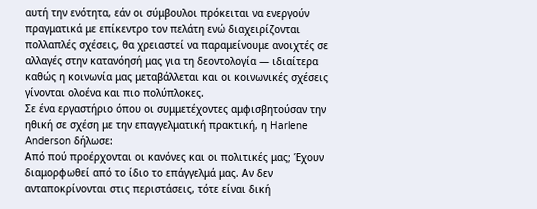αυτή την ενότητα, εάν οι σύμβουλοι πρόκειται να ενεργούν πραγματικά με επίκεντρο τον πελάτη ενώ διαχειρίζονται πολλαπλές σχέσεις, θα χρειαστεί να παραμείνουμε ανοιχτές σε αλλαγές στην κατανόησή μας για τη δεοντολογία — ιδιαίτερα καθώς η κοινωνία μας μεταβάλλεται και οι κοινωνικές σχέσεις γίνονται ολοένα και πιο πολύπλοκες.
Σε ένα εργαστήριο όπου οι συμμετέχοντες αμφισβητούσαν την ηθική σε σχέση με την επαγγελματική πρακτική, η Harlene Anderson δήλωσε:
Από πού προέρχονται οι κανόνες και οι πολιτικές μας; Έχουν διαμορφωθεί από το ίδιο το επάγγελμά μας. Αν δεν ανταποκρίνονται στις περιστάσεις, τότε είναι δική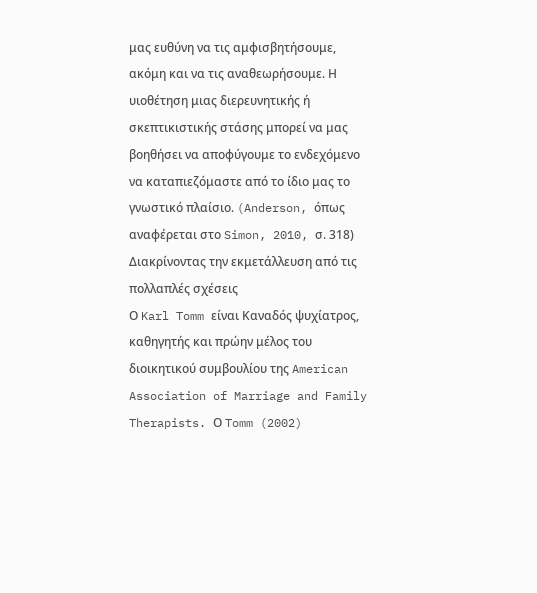μας ευθύνη να τις αμφισβητήσουμε, ακόμη και να τις αναθεωρήσουμε. Η υιοθέτηση μιας διερευνητικής ή σκεπτικιστικής στάσης μπορεί να μας βοηθήσει να αποφύγουμε το ενδεχόμενο να καταπιεζόμαστε από το ίδιο μας το γνωστικό πλαίσιο. (Anderson, όπως αναφέρεται στο Simon, 2010, σ. 318)
Διακρίνοντας την εκμετάλλευση από τις πολλαπλές σχέσεις
Ο Karl Tomm είναι Καναδός ψυχίατρος, καθηγητής και πρώην μέλος του διοικητικού συμβουλίου της American Association of Marriage and Family Therapists. Ο Tomm (2002)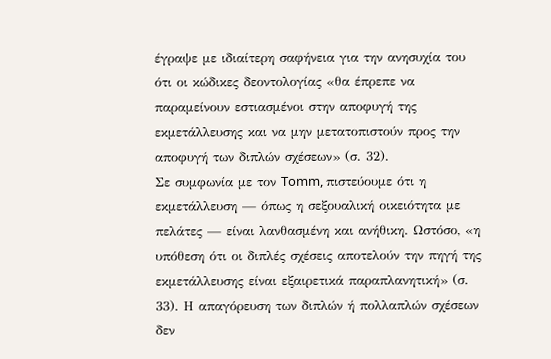έγραψε με ιδιαίτερη σαφήνεια για την ανησυχία του ότι οι κώδικες δεοντολογίας «θα έπρεπε να παραμείνουν εστιασμένοι στην αποφυγή της εκμετάλλευσης και να μην μετατοπιστούν προς την αποφυγή των διπλών σχέσεων» (σ. 32).
Σε συμφωνία με τον Tomm, πιστεύουμε ότι η εκμετάλλευση — όπως η σεξουαλική οικειότητα με πελάτες — είναι λανθασμένη και ανήθικη. Ωστόσο, «η υπόθεση ότι οι διπλές σχέσεις αποτελούν την πηγή της εκμετάλλευσης είναι εξαιρετικά παραπλανητική» (σ. 33). Η απαγόρευση των διπλών ή πολλαπλών σχέσεων δεν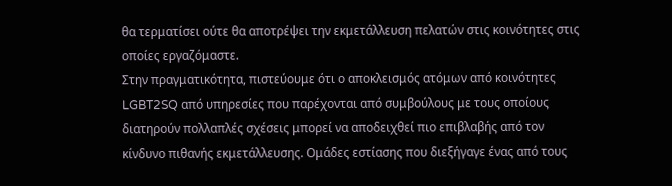θα τερματίσει ούτε θα αποτρέψει την εκμετάλλευση πελατών στις κοινότητες στις οποίες εργαζόμαστε.
Στην πραγματικότητα, πιστεύουμε ότι ο αποκλεισμός ατόμων από κοινότητες LGBT2SQ από υπηρεσίες που παρέχονται από συμβούλους με τους οποίους διατηρούν πολλαπλές σχέσεις μπορεί να αποδειχθεί πιο επιβλαβής από τον κίνδυνο πιθανής εκμετάλλευσης. Ομάδες εστίασης που διεξήγαγε ένας από τους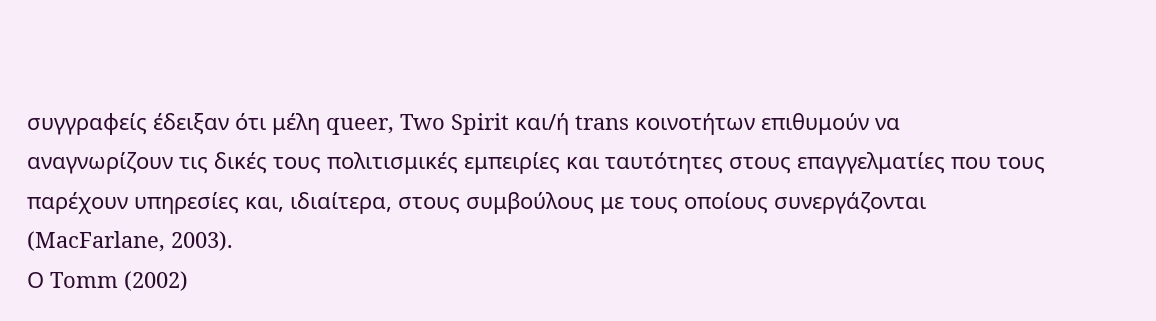συγγραφείς έδειξαν ότι μέλη queer, Two Spirit και/ή trans κοινοτήτων επιθυμούν να αναγνωρίζουν τις δικές τους πολιτισμικές εμπειρίες και ταυτότητες στους επαγγελματίες που τους παρέχουν υπηρεσίες και, ιδιαίτερα, στους συμβούλους με τους οποίους συνεργάζονται (MacFarlane, 2003).
Ο Tomm (2002)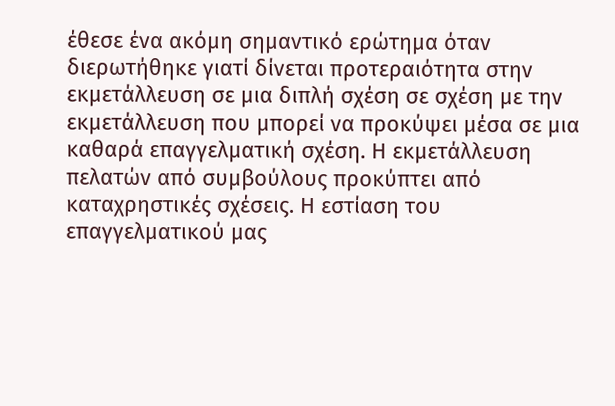έθεσε ένα ακόμη σημαντικό ερώτημα όταν διερωτήθηκε γιατί δίνεται προτεραιότητα στην εκμετάλλευση σε μια διπλή σχέση σε σχέση με την εκμετάλλευση που μπορεί να προκύψει μέσα σε μια καθαρά επαγγελματική σχέση. Η εκμετάλλευση πελατών από συμβούλους προκύπτει από καταχρηστικές σχέσεις. Η εστίαση του επαγγελματικού μας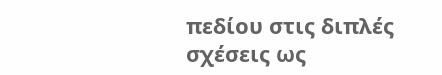πεδίου στις διπλές σχέσεις ως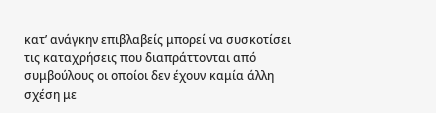κατ’ ανάγκην επιβλαβείς μπορεί να συσκοτίσει τις καταχρήσεις που διαπράττονται από συμβούλους οι οποίοι δεν έχουν καμία άλλη σχέση με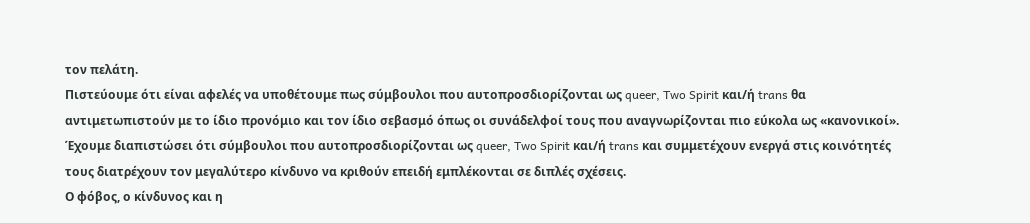τον πελάτη.
Πιστεύουμε ότι είναι αφελές να υποθέτουμε πως σύμβουλοι που αυτοπροσδιορίζονται ως queer, Two Spirit και/ή trans θα αντιμετωπιστούν με το ίδιο προνόμιο και τον ίδιο σεβασμό όπως οι συνάδελφοί τους που αναγνωρίζονται πιο εύκολα ως «κανονικοί». Έχουμε διαπιστώσει ότι σύμβουλοι που αυτοπροσδιορίζονται ως queer, Two Spirit και/ή trans και συμμετέχουν ενεργά στις κοινότητές τους διατρέχουν τον μεγαλύτερο κίνδυνο να κριθούν επειδή εμπλέκονται σε διπλές σχέσεις.
Ο φόβος, ο κίνδυνος και η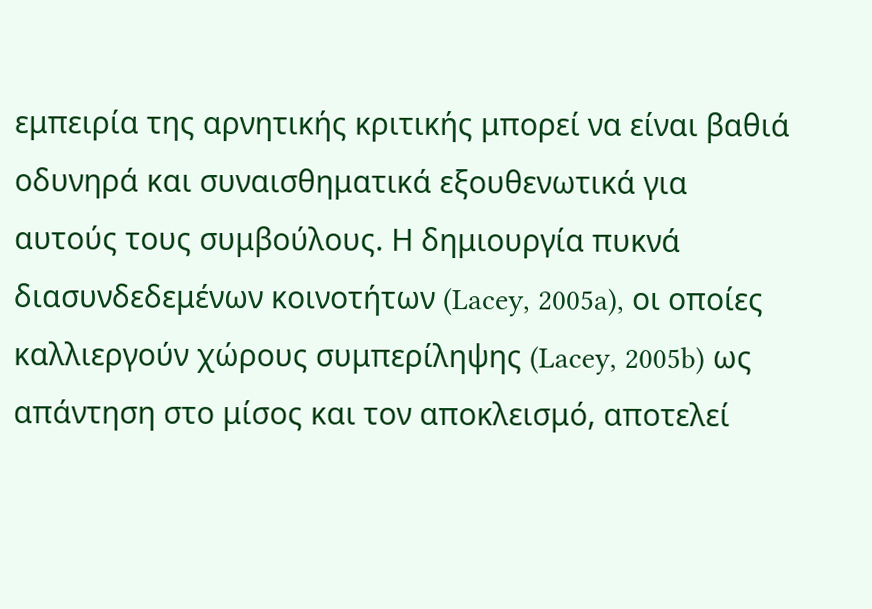εμπειρία της αρνητικής κριτικής μπορεί να είναι βαθιά οδυνηρά και συναισθηματικά εξουθενωτικά για αυτούς τους συμβούλους. Η δημιουργία πυκνά διασυνδεδεμένων κοινοτήτων (Lacey, 2005a), οι οποίες καλλιεργούν χώρους συμπερίληψης (Lacey, 2005b) ως απάντηση στο μίσος και τον αποκλεισμό, αποτελεί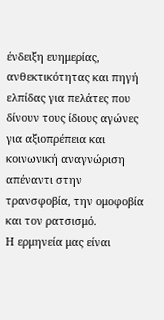ένδειξη ευημερίας, ανθεκτικότητας και πηγή ελπίδας για πελάτες που δίνουν τους ίδιους αγώνες για αξιοπρέπεια και κοινωνική αναγνώριση απέναντι στην τρανσφοβία, την ομοφοβία και τον ρατσισμό.
Η ερμηνεία μας είναι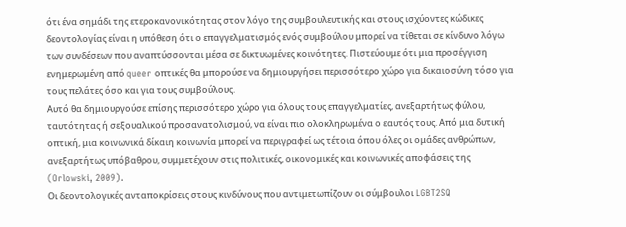ότι ένα σημάδι της ετεροκανονικότητας στον λόγο της συμβουλευτικής και στους ισχύοντες κώδικες δεοντολογίας είναι η υπόθεση ότι ο επαγγελματισμός ενός συμβούλου μπορεί να τίθεται σε κίνδυνο λόγω των συνδέσεων που αναπτύσσονται μέσα σε δικτυωμένες κοινότητες. Πιστεύουμε ότι μια προσέγγιση ενημερωμένη από queer οπτικές θα μπορούσε να δημιουργήσει περισσότερο χώρο για δικαιοσύνη τόσο για τους πελάτες όσο και για τους συμβούλους.
Αυτό θα δημιουργούσε επίσης περισσότερο χώρο για όλους τους επαγγελματίες, ανεξαρτήτως φύλου, ταυτότητας ή σεξουαλικού προσανατολισμού, να είναι πιο ολοκληρωμένα ο εαυτός τους. Από μια δυτική οπτική, μια κοινωνικά δίκαιη κοινωνία μπορεί να περιγραφεί ως τέτοια όπου όλες οι ομάδες ανθρώπων, ανεξαρτήτως υπόβαθρου, συμμετέχουν στις πολιτικές, οικονομικές και κοινωνικές αποφάσεις της (Orlowski, 2009).
Οι δεοντολογικές ανταποκρίσεις στους κινδύνους που αντιμετωπίζουν οι σύμβουλοι LGBT2SQ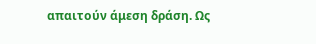απαιτούν άμεση δράση. Ως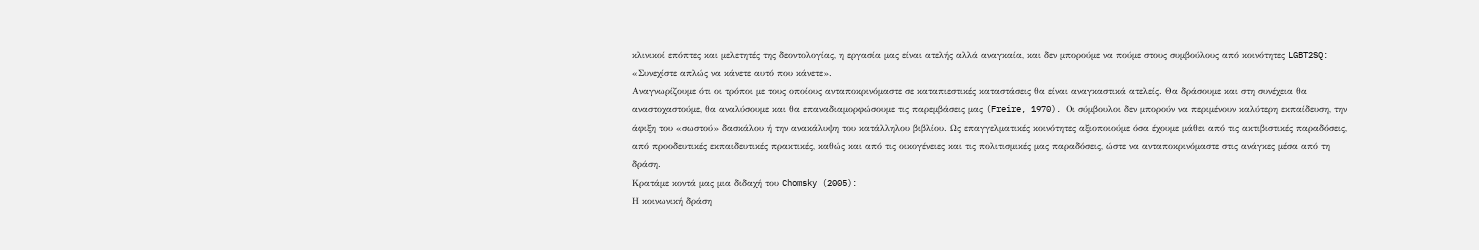κλινικοί επόπτες και μελετητές της δεοντολογίας, η εργασία μας είναι ατελής αλλά αναγκαία, και δεν μπορούμε να πούμε στους συμβούλους από κοινότητες LGBT2SQ: «Συνεχίστε απλώς να κάνετε αυτό που κάνετε».
Αναγνωρίζουμε ότι οι τρόποι με τους οποίους ανταποκρινόμαστε σε καταπιεστικές καταστάσεις θα είναι αναγκαστικά ατελείς. Θα δράσουμε και στη συνέχεια θα αναστοχαστούμε, θα αναλύσουμε και θα επαναδιαμορφώσουμε τις παρεμβάσεις μας (Freire, 1970). Οι σύμβουλοι δεν μπορούν να περιμένουν καλύτερη εκπαίδευση, την άφιξη του «σωστού» δασκάλου ή την ανακάλυψη του κατάλληλου βιβλίου. Ως επαγγελματικές κοινότητες αξιοποιούμε όσα έχουμε μάθει από τις ακτιβιστικές παραδόσεις, από προοδευτικές εκπαιδευτικές πρακτικές, καθώς και από τις οικογένειες και τις πολιτισμικές μας παραδόσεις, ώστε να ανταποκρινόμαστε στις ανάγκες μέσα από τη δράση.
Κρατάμε κοντά μας μια διδαχή του Chomsky (2005):
Η κοινωνική δράση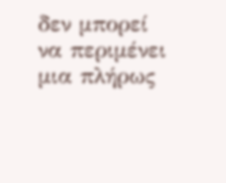δεν μπορεί να περιμένει μια πλήρως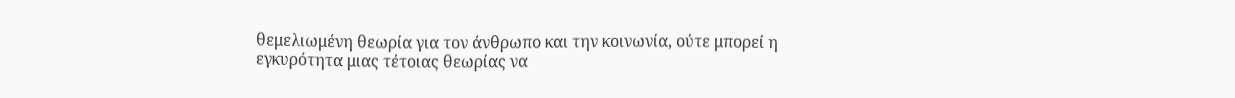θεμελιωμένη θεωρία για τον άνθρωπο και την κοινωνία, ούτε μπορεί η εγκυρότητα μιας τέτοιας θεωρίας να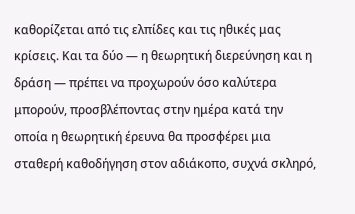καθορίζεται από τις ελπίδες και τις ηθικές μας κρίσεις. Και τα δύο — η θεωρητική διερεύνηση και η δράση — πρέπει να προχωρούν όσο καλύτερα μπορούν, προσβλέποντας στην ημέρα κατά την οποία η θεωρητική έρευνα θα προσφέρει μια σταθερή καθοδήγηση στον αδιάκοπο, συχνά σκληρό,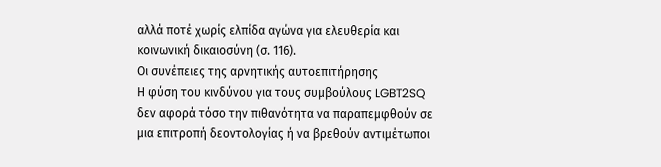αλλά ποτέ χωρίς ελπίδα αγώνα για ελευθερία και κοινωνική δικαιοσύνη (σ. 116).
Οι συνέπειες της αρνητικής αυτοεπιτήρησης
Η φύση του κινδύνου για τους συμβούλους LGBT2SQ δεν αφορά τόσο την πιθανότητα να παραπεμφθούν σε μια επιτροπή δεοντολογίας ή να βρεθούν αντιμέτωποι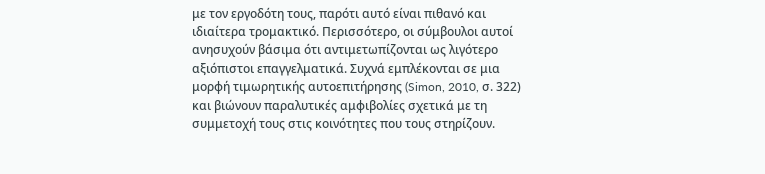με τον εργοδότη τους, παρότι αυτό είναι πιθανό και ιδιαίτερα τρομακτικό. Περισσότερο, οι σύμβουλοι αυτοί ανησυχούν βάσιμα ότι αντιμετωπίζονται ως λιγότερο αξιόπιστοι επαγγελματικά. Συχνά εμπλέκονται σε μια μορφή τιμωρητικής αυτοεπιτήρησης (Simon, 2010, σ. 322) και βιώνουν παραλυτικές αμφιβολίες σχετικά με τη συμμετοχή τους στις κοινότητες που τους στηρίζουν.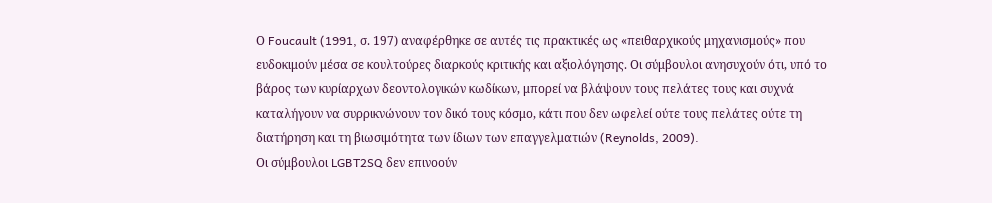Ο Foucault (1991, σ. 197) αναφέρθηκε σε αυτές τις πρακτικές ως «πειθαρχικούς μηχανισμούς» που ευδοκιμούν μέσα σε κουλτούρες διαρκούς κριτικής και αξιολόγησης. Οι σύμβουλοι ανησυχούν ότι, υπό το βάρος των κυρίαρχων δεοντολογικών κωδίκων, μπορεί να βλάψουν τους πελάτες τους και συχνά καταλήγουν να συρρικνώνουν τον δικό τους κόσμο, κάτι που δεν ωφελεί ούτε τους πελάτες ούτε τη διατήρηση και τη βιωσιμότητα των ίδιων των επαγγελματιών (Reynolds, 2009).
Οι σύμβουλοι LGBT2SQ δεν επινοούν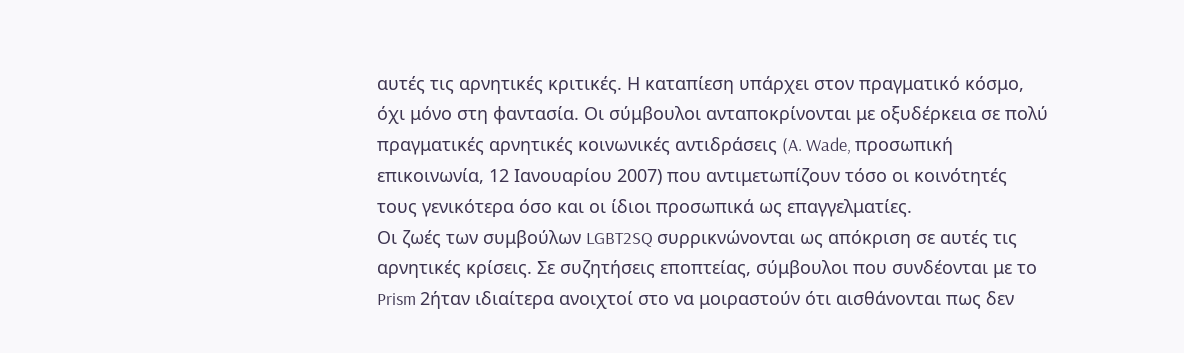αυτές τις αρνητικές κριτικές. Η καταπίεση υπάρχει στον πραγματικό κόσμο, όχι μόνο στη φαντασία. Οι σύμβουλοι ανταποκρίνονται με οξυδέρκεια σε πολύ πραγματικές αρνητικές κοινωνικές αντιδράσεις (A. Wade, προσωπική επικοινωνία, 12 Ιανουαρίου 2007) που αντιμετωπίζουν τόσο οι κοινότητές τους γενικότερα όσο και οι ίδιοι προσωπικά ως επαγγελματίες.
Οι ζωές των συμβούλων LGBT2SQ συρρικνώνονται ως απόκριση σε αυτές τις αρνητικές κρίσεις. Σε συζητήσεις εποπτείας, σύμβουλοι που συνδέονται με το Prism 2ήταν ιδιαίτερα ανοιχτοί στο να μοιραστούν ότι αισθάνονται πως δεν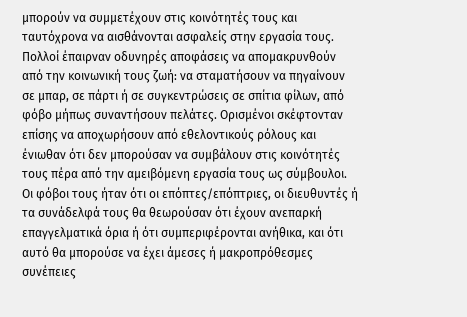μπορούν να συμμετέχουν στις κοινότητές τους και ταυτόχρονα να αισθάνονται ασφαλείς στην εργασία τους.
Πολλοί έπαιρναν οδυνηρές αποφάσεις να απομακρυνθούν από την κοινωνική τους ζωή: να σταματήσουν να πηγαίνουν σε μπαρ, σε πάρτι ή σε συγκεντρώσεις σε σπίτια φίλων, από φόβο μήπως συναντήσουν πελάτες. Ορισμένοι σκέφτονταν επίσης να αποχωρήσουν από εθελοντικούς ρόλους και ένιωθαν ότι δεν μπορούσαν να συμβάλουν στις κοινότητές τους πέρα από την αμειβόμενη εργασία τους ως σύμβουλοι.
Οι φόβοι τους ήταν ότι οι επόπτες/επόπτριες, οι διευθυντές ή τα συνάδελφά τους θα θεωρούσαν ότι έχουν ανεπαρκή επαγγελματικά όρια ή ότι συμπεριφέρονται ανήθικα, και ότι αυτό θα μπορούσε να έχει άμεσες ή μακροπρόθεσμες συνέπειες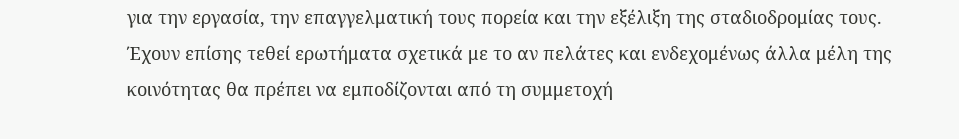για την εργασία, την επαγγελματική τους πορεία και την εξέλιξη της σταδιοδρομίας τους.
Έχουν επίσης τεθεί ερωτήματα σχετικά με το αν πελάτες και ενδεχομένως άλλα μέλη της κοινότητας θα πρέπει να εμποδίζονται από τη συμμετοχή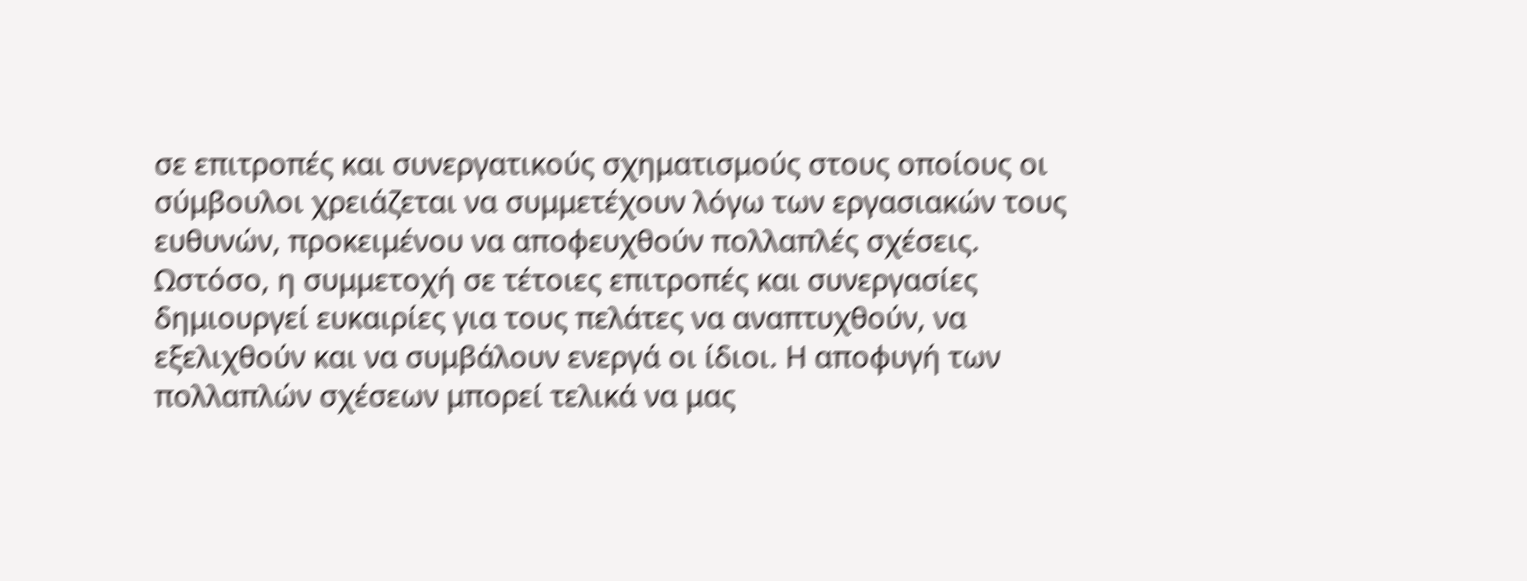σε επιτροπές και συνεργατικούς σχηματισμούς στους οποίους οι σύμβουλοι χρειάζεται να συμμετέχουν λόγω των εργασιακών τους ευθυνών, προκειμένου να αποφευχθούν πολλαπλές σχέσεις. Ωστόσο, η συμμετοχή σε τέτοιες επιτροπές και συνεργασίες δημιουργεί ευκαιρίες για τους πελάτες να αναπτυχθούν, να εξελιχθούν και να συμβάλουν ενεργά οι ίδιοι. Η αποφυγή των πολλαπλών σχέσεων μπορεί τελικά να μας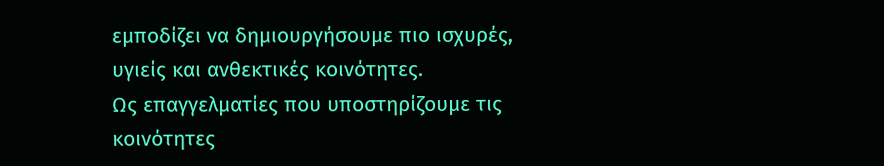εμποδίζει να δημιουργήσουμε πιο ισχυρές, υγιείς και ανθεκτικές κοινότητες.
Ως επαγγελματίες που υποστηρίζουμε τις κοινότητες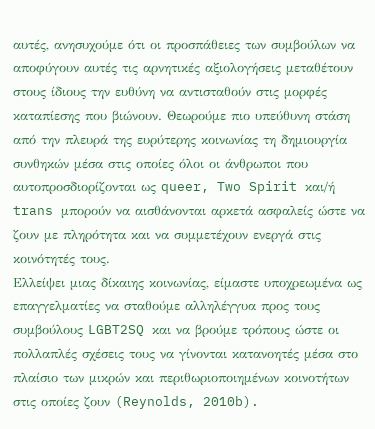αυτές, ανησυχούμε ότι οι προσπάθειες των συμβούλων να αποφύγουν αυτές τις αρνητικές αξιολογήσεις μεταθέτουν στους ίδιους την ευθύνη να αντισταθούν στις μορφές καταπίεσης που βιώνουν. Θεωρούμε πιο υπεύθυνη στάση από την πλευρά της ευρύτερης κοινωνίας τη δημιουργία συνθηκών μέσα στις οποίες όλοι οι άνθρωποι που αυτοπροσδιορίζονται ως queer, Two Spirit και/ή trans μπορούν να αισθάνονται αρκετά ασφαλείς ώστε να ζουν με πληρότητα και να συμμετέχουν ενεργά στις κοινότητές τους.
Ελλείψει μιας δίκαιης κοινωνίας, είμαστε υποχρεωμένα ως επαγγελματίες να σταθούμε αλληλέγγυα προς τους συμβούλους LGBT2SQ και να βρούμε τρόπους ώστε οι πολλαπλές σχέσεις τους να γίνονται κατανοητές μέσα στο πλαίσιο των μικρών και περιθωριοποιημένων κοινοτήτων στις οποίες ζουν (Reynolds, 2010b).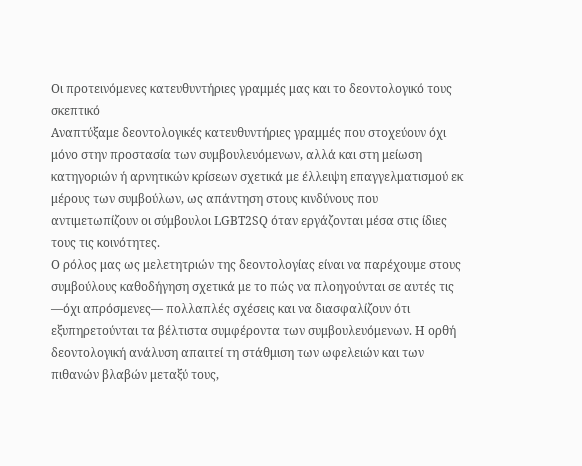Οι προτεινόμενες κατευθυντήριες γραμμές μας και το δεοντολογικό τους σκεπτικό
Αναπτύξαμε δεοντολογικές κατευθυντήριες γραμμές που στοχεύουν όχι μόνο στην προστασία των συμβουλευόμενων, αλλά και στη μείωση κατηγοριών ή αρνητικών κρίσεων σχετικά με έλλειψη επαγγελματισμού εκ μέρους των συμβούλων, ως απάντηση στους κινδύνους που αντιμετωπίζουν οι σύμβουλοι LGBT2SQ όταν εργάζονται μέσα στις ίδιες τους τις κοινότητες.
Ο ρόλος μας ως μελετητριών της δεοντολογίας είναι να παρέχουμε στους συμβούλους καθοδήγηση σχετικά με το πώς να πλοηγούνται σε αυτές τις —όχι απρόσμενες— πολλαπλές σχέσεις και να διασφαλίζουν ότι εξυπηρετούνται τα βέλτιστα συμφέροντα των συμβουλευόμενων. Η ορθή δεοντολογική ανάλυση απαιτεί τη στάθμιση των ωφελειών και των πιθανών βλαβών μεταξύ τους,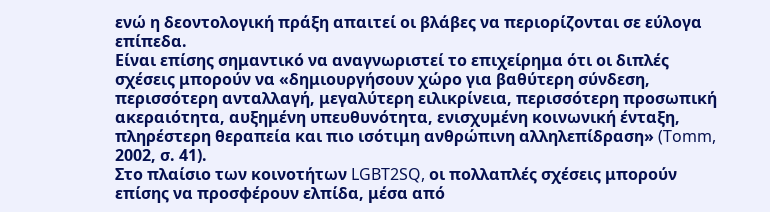ενώ η δεοντολογική πράξη απαιτεί οι βλάβες να περιορίζονται σε εύλογα επίπεδα.
Είναι επίσης σημαντικό να αναγνωριστεί το επιχείρημα ότι οι διπλές σχέσεις μπορούν να «δημιουργήσουν χώρο για βαθύτερη σύνδεση, περισσότερη ανταλλαγή, μεγαλύτερη ειλικρίνεια, περισσότερη προσωπική ακεραιότητα, αυξημένη υπευθυνότητα, ενισχυμένη κοινωνική ένταξη, πληρέστερη θεραπεία και πιο ισότιμη ανθρώπινη αλληλεπίδραση» (Tomm, 2002, σ. 41).
Στο πλαίσιο των κοινοτήτων LGBT2SQ, οι πολλαπλές σχέσεις μπορούν επίσης να προσφέρουν ελπίδα, μέσα από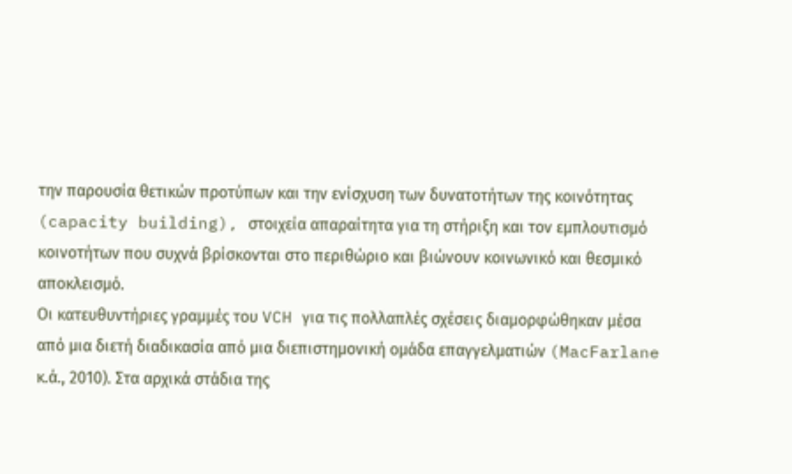την παρουσία θετικών προτύπων και την ενίσχυση των δυνατοτήτων της κοινότητας (capacity building), στοιχεία απαραίτητα για τη στήριξη και τον εμπλουτισμό κοινοτήτων που συχνά βρίσκονται στο περιθώριο και βιώνουν κοινωνικό και θεσμικό αποκλεισμό.
Οι κατευθυντήριες γραμμές του VCH για τις πολλαπλές σχέσεις διαμορφώθηκαν μέσα από μια διετή διαδικασία από μια διεπιστημονική ομάδα επαγγελματιών (MacFarlane κ.ά., 2010). Στα αρχικά στάδια της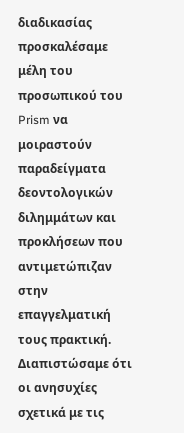διαδικασίας προσκαλέσαμε μέλη του προσωπικού του Prism να μοιραστούν παραδείγματα δεοντολογικών διλημμάτων και προκλήσεων που αντιμετώπιζαν στην επαγγελματική τους πρακτική.
Διαπιστώσαμε ότι οι ανησυχίες σχετικά με τις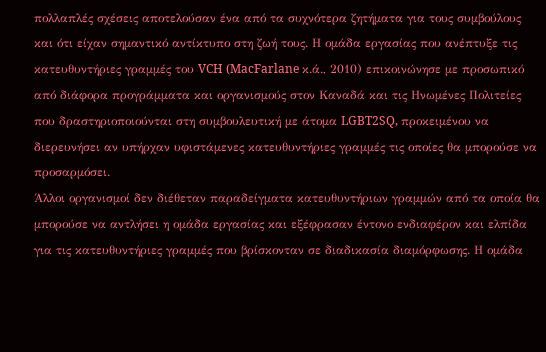πολλαπλές σχέσεις αποτελούσαν ένα από τα συχνότερα ζητήματα για τους συμβούλους και ότι είχαν σημαντικό αντίκτυπο στη ζωή τους. Η ομάδα εργασίας που ανέπτυξε τις κατευθυντήριες γραμμές του VCH (MacFarlane κ.ά., 2010) επικοινώνησε με προσωπικό από διάφορα προγράμματα και οργανισμούς στον Καναδά και τις Ηνωμένες Πολιτείες που δραστηριοποιούνται στη συμβουλευτική με άτομα LGBT2SQ, προκειμένου να διερευνήσει αν υπήρχαν υφιστάμενες κατευθυντήριες γραμμές τις οποίες θα μπορούσε να προσαρμόσει.
Άλλοι οργανισμοί δεν διέθεταν παραδείγματα κατευθυντήριων γραμμών από τα οποία θα μπορούσε να αντλήσει η ομάδα εργασίας και εξέφρασαν έντονο ενδιαφέρον και ελπίδα για τις κατευθυντήριες γραμμές που βρίσκονταν σε διαδικασία διαμόρφωσης. Η ομάδα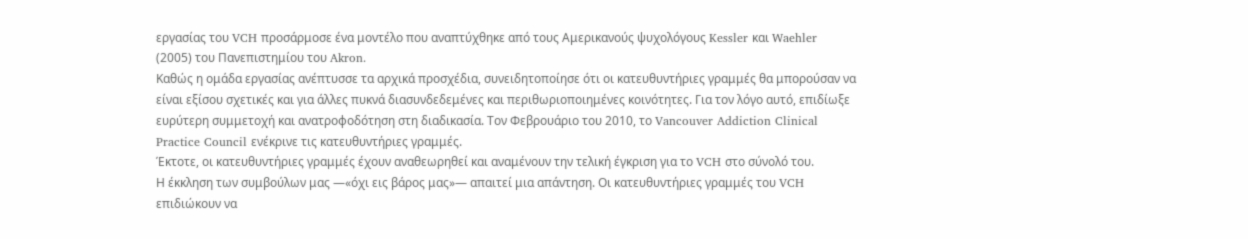εργασίας του VCH προσάρμοσε ένα μοντέλο που αναπτύχθηκε από τους Αμερικανούς ψυχολόγους Kessler και Waehler (2005) του Πανεπιστημίου του Akron.
Καθώς η ομάδα εργασίας ανέπτυσσε τα αρχικά προσχέδια, συνειδητοποίησε ότι οι κατευθυντήριες γραμμές θα μπορούσαν να είναι εξίσου σχετικές και για άλλες πυκνά διασυνδεδεμένες και περιθωριοποιημένες κοινότητες. Για τον λόγο αυτό, επιδίωξε ευρύτερη συμμετοχή και ανατροφοδότηση στη διαδικασία. Τον Φεβρουάριο του 2010, το Vancouver Addiction Clinical Practice Council ενέκρινε τις κατευθυντήριες γραμμές.
Έκτοτε, οι κατευθυντήριες γραμμές έχουν αναθεωρηθεί και αναμένουν την τελική έγκριση για το VCH στο σύνολό του.
Η έκκληση των συμβούλων μας —«όχι εις βάρος μας»— απαιτεί μια απάντηση. Οι κατευθυντήριες γραμμές του VCH επιδιώκουν να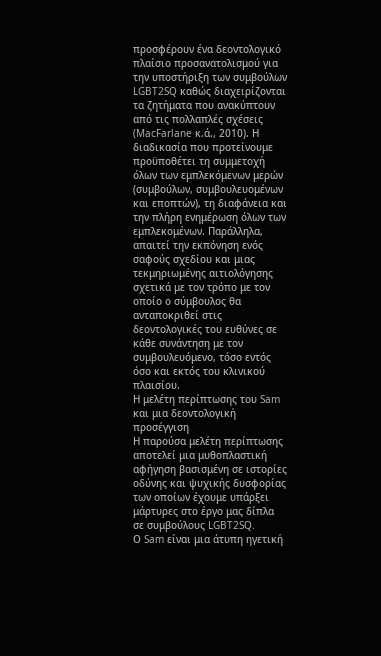προσφέρουν ένα δεοντολογικό πλαίσιο προσανατολισμού για την υποστήριξη των συμβούλων LGBT2SQ καθώς διαχειρίζονται τα ζητήματα που ανακύπτουν από τις πολλαπλές σχέσεις (MacFarlane κ.ά., 2010). Η διαδικασία που προτείνουμε προϋποθέτει τη συμμετοχή όλων των εμπλεκόμενων μερών (συμβούλων, συμβουλευομένων και εποπτών), τη διαφάνεια και την πλήρη ενημέρωση όλων των εμπλεκομένων. Παράλληλα, απαιτεί την εκπόνηση ενός σαφούς σχεδίου και μιας τεκμηριωμένης αιτιολόγησης σχετικά με τον τρόπο με τον οποίο ο σύμβουλος θα ανταποκριθεί στις δεοντολογικές του ευθύνες σε κάθε συνάντηση με τον συμβουλευόμενο, τόσο εντός όσο και εκτός του κλινικού πλαισίου.
Η μελέτη περίπτωσης του Sam και μια δεοντολογική προσέγγιση
Η παρούσα μελέτη περίπτωσης αποτελεί μια μυθοπλαστική αφήγηση βασισμένη σε ιστορίες οδύνης και ψυχικής δυσφορίας των οποίων έχουμε υπάρξει μάρτυρες στο έργο μας δίπλα σε συμβούλους LGBT2SQ.
Ο Sam είναι μια άτυπη ηγετική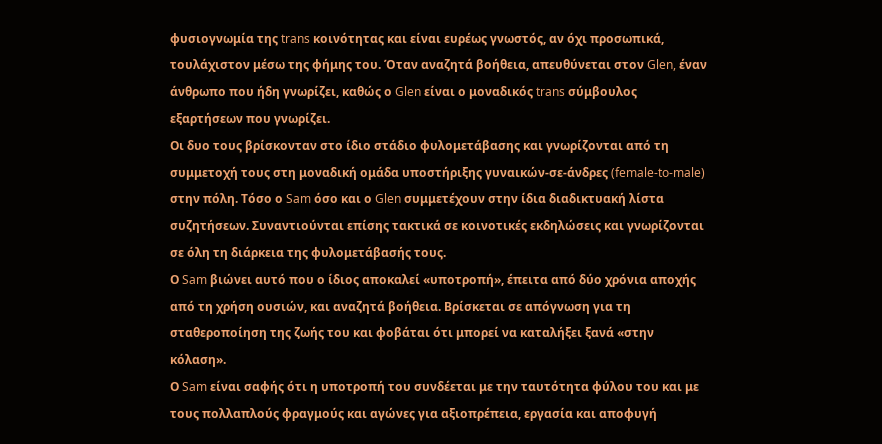φυσιογνωμία της trans κοινότητας και είναι ευρέως γνωστός, αν όχι προσωπικά, τουλάχιστον μέσω της φήμης του. Όταν αναζητά βοήθεια, απευθύνεται στον Glen, έναν άνθρωπο που ήδη γνωρίζει, καθώς ο Glen είναι ο μοναδικός trans σύμβουλος εξαρτήσεων που γνωρίζει.
Οι δυο τους βρίσκονταν στο ίδιο στάδιο φυλομετάβασης και γνωρίζονται από τη συμμετοχή τους στη μοναδική ομάδα υποστήριξης γυναικών-σε-άνδρες (female-to-male) στην πόλη. Τόσο ο Sam όσο και ο Glen συμμετέχουν στην ίδια διαδικτυακή λίστα συζητήσεων. Συναντιούνται επίσης τακτικά σε κοινοτικές εκδηλώσεις και γνωρίζονται σε όλη τη διάρκεια της φυλομετάβασής τους.
Ο Sam βιώνει αυτό που ο ίδιος αποκαλεί «υποτροπή», έπειτα από δύο χρόνια αποχής από τη χρήση ουσιών, και αναζητά βοήθεια. Βρίσκεται σε απόγνωση για τη σταθεροποίηση της ζωής του και φοβάται ότι μπορεί να καταλήξει ξανά «στην κόλαση».
Ο Sam είναι σαφής ότι η υποτροπή του συνδέεται με την ταυτότητα φύλου του και με τους πολλαπλούς φραγμούς και αγώνες για αξιοπρέπεια, εργασία και αποφυγή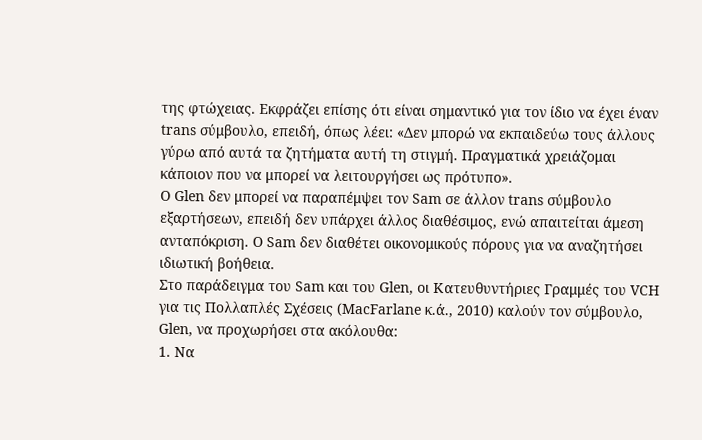της φτώχειας. Εκφράζει επίσης ότι είναι σημαντικό για τον ίδιο να έχει έναν trans σύμβουλο, επειδή, όπως λέει: «Δεν μπορώ να εκπαιδεύω τους άλλους γύρω από αυτά τα ζητήματα αυτή τη στιγμή. Πραγματικά χρειάζομαι κάποιον που να μπορεί να λειτουργήσει ως πρότυπο».
Ο Glen δεν μπορεί να παραπέμψει τον Sam σε άλλον trans σύμβουλο εξαρτήσεων, επειδή δεν υπάρχει άλλος διαθέσιμος, ενώ απαιτείται άμεση ανταπόκριση. Ο Sam δεν διαθέτει οικονομικούς πόρους για να αναζητήσει ιδιωτική βοήθεια.
Στο παράδειγμα του Sam και του Glen, οι Κατευθυντήριες Γραμμές του VCH για τις Πολλαπλές Σχέσεις (MacFarlane κ.ά., 2010) καλούν τον σύμβουλο, Glen, να προχωρήσει στα ακόλουθα:
1. Να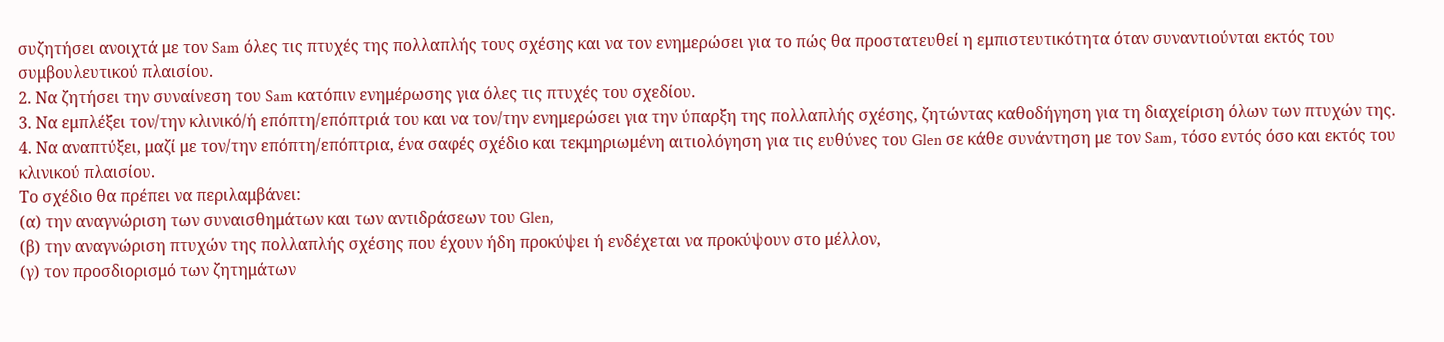συζητήσει ανοιχτά με τον Sam όλες τις πτυχές της πολλαπλής τους σχέσης και να τον ενημερώσει για το πώς θα προστατευθεί η εμπιστευτικότητα όταν συναντιούνται εκτός του συμβουλευτικού πλαισίου.
2. Να ζητήσει την συναίνεση του Sam κατόπιν ενημέρωσης για όλες τις πτυχές του σχεδίου.
3. Να εμπλέξει τον/την κλινικό/ή επόπτη/επόπτριά του και να τον/την ενημερώσει για την ύπαρξη της πολλαπλής σχέσης, ζητώντας καθοδήγηση για τη διαχείριση όλων των πτυχών της.
4. Να αναπτύξει, μαζί με τον/την επόπτη/επόπτρια, ένα σαφές σχέδιο και τεκμηριωμένη αιτιολόγηση για τις ευθύνες του Glen σε κάθε συνάντηση με τον Sam, τόσο εντός όσο και εκτός του κλινικού πλαισίου.
Το σχέδιο θα πρέπει να περιλαμβάνει:
(α) την αναγνώριση των συναισθημάτων και των αντιδράσεων του Glen,
(β) την αναγνώριση πτυχών της πολλαπλής σχέσης που έχουν ήδη προκύψει ή ενδέχεται να προκύψουν στο μέλλον,
(γ) τον προσδιορισμό των ζητημάτων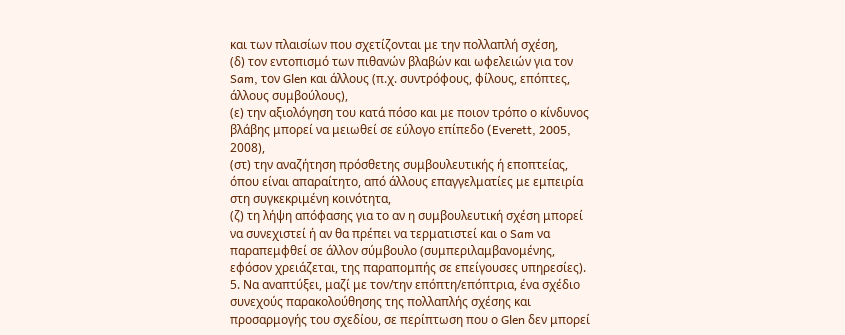και των πλαισίων που σχετίζονται με την πολλαπλή σχέση,
(δ) τον εντοπισμό των πιθανών βλαβών και ωφελειών για τον Sam, τον Glen και άλλους (π.χ. συντρόφους, φίλους, επόπτες, άλλους συμβούλους),
(ε) την αξιολόγηση του κατά πόσο και με ποιον τρόπο ο κίνδυνος βλάβης μπορεί να μειωθεί σε εύλογο επίπεδο (Everett, 2005, 2008),
(στ) την αναζήτηση πρόσθετης συμβουλευτικής ή εποπτείας, όπου είναι απαραίτητο, από άλλους επαγγελματίες με εμπειρία στη συγκεκριμένη κοινότητα,
(ζ) τη λήψη απόφασης για το αν η συμβουλευτική σχέση μπορεί να συνεχιστεί ή αν θα πρέπει να τερματιστεί και ο Sam να παραπεμφθεί σε άλλον σύμβουλο (συμπεριλαμβανομένης, εφόσον χρειάζεται, της παραπομπής σε επείγουσες υπηρεσίες).
5. Να αναπτύξει, μαζί με τον/την επόπτη/επόπτρια, ένα σχέδιο συνεχούς παρακολούθησης της πολλαπλής σχέσης και προσαρμογής του σχεδίου, σε περίπτωση που ο Glen δεν μπορεί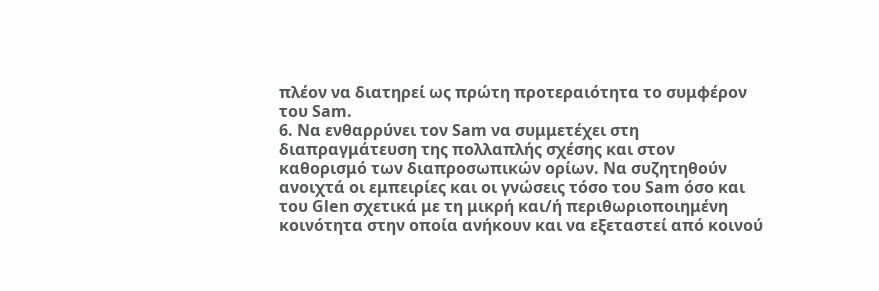πλέον να διατηρεί ως πρώτη προτεραιότητα το συμφέρον του Sam.
6. Να ενθαρρύνει τον Sam να συμμετέχει στη διαπραγμάτευση της πολλαπλής σχέσης και στον καθορισμό των διαπροσωπικών ορίων. Να συζητηθούν ανοιχτά οι εμπειρίες και οι γνώσεις τόσο του Sam όσο και του Glen σχετικά με τη μικρή και/ή περιθωριοποιημένη κοινότητα στην οποία ανήκουν και να εξεταστεί από κοινού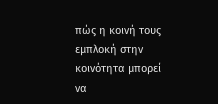πώς η κοινή τους εμπλοκή στην κοινότητα μπορεί να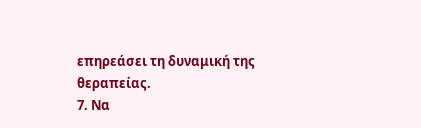επηρεάσει τη δυναμική της θεραπείας.
7. Να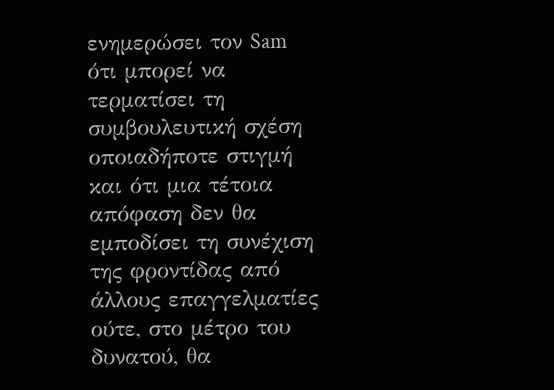ενημερώσει τον Sam ότι μπορεί να τερματίσει τη συμβουλευτική σχέση οποιαδήποτε στιγμή και ότι μια τέτοια απόφαση δεν θα εμποδίσει τη συνέχιση της φροντίδας από άλλους επαγγελματίες ούτε, στο μέτρο του δυνατού, θα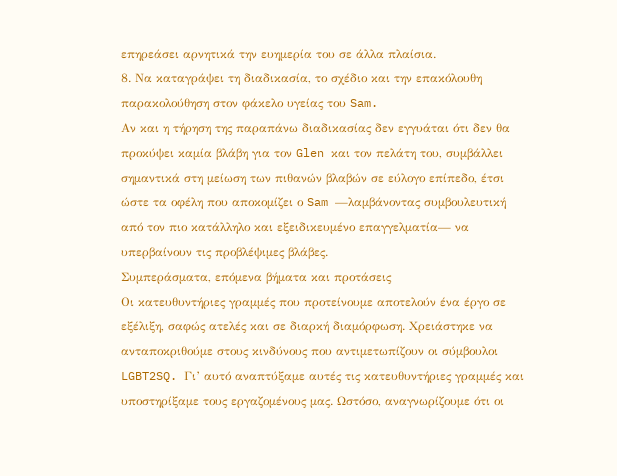επηρεάσει αρνητικά την ευημερία του σε άλλα πλαίσια.
8. Να καταγράψει τη διαδικασία, το σχέδιο και την επακόλουθη παρακολούθηση στον φάκελο υγείας του Sam.
Αν και η τήρηση της παραπάνω διαδικασίας δεν εγγυάται ότι δεν θα προκύψει καμία βλάβη για τον Glen και τον πελάτη του, συμβάλλει σημαντικά στη μείωση των πιθανών βλαβών σε εύλογο επίπεδο, έτσι ώστε τα οφέλη που αποκομίζει ο Sam —λαμβάνοντας συμβουλευτική από τον πιο κατάλληλο και εξειδικευμένο επαγγελματία— να υπερβαίνουν τις προβλέψιμες βλάβες.
Συμπεράσματα, επόμενα βήματα και προτάσεις
Οι κατευθυντήριες γραμμές που προτείνουμε αποτελούν ένα έργο σε εξέλιξη, σαφώς ατελές και σε διαρκή διαμόρφωση. Χρειάστηκε να ανταποκριθούμε στους κινδύνους που αντιμετωπίζουν οι σύμβουλοι LGBT2SQ. Γι’ αυτό αναπτύξαμε αυτές τις κατευθυντήριες γραμμές και υποστηρίξαμε τους εργαζομένους μας. Ωστόσο, αναγνωρίζουμε ότι οι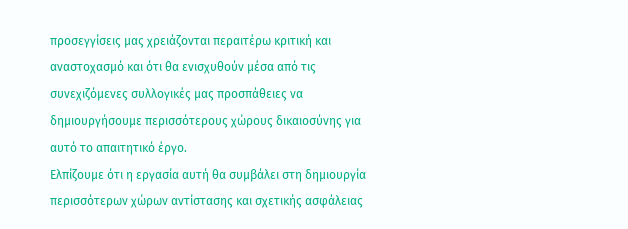προσεγγίσεις μας χρειάζονται περαιτέρω κριτική και αναστοχασμό και ότι θα ενισχυθούν μέσα από τις συνεχιζόμενες συλλογικές μας προσπάθειες να δημιουργήσουμε περισσότερους χώρους δικαιοσύνης για αυτό το απαιτητικό έργο.
Ελπίζουμε ότι η εργασία αυτή θα συμβάλει στη δημιουργία περισσότερων χώρων αντίστασης και σχετικής ασφάλειας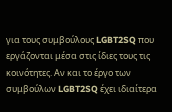για τους συμβούλους LGBT2SQ που εργάζονται μέσα στις ίδιες τους τις κοινότητες. Αν και το έργο των συμβούλων LGBT2SQ έχει ιδιαίτερα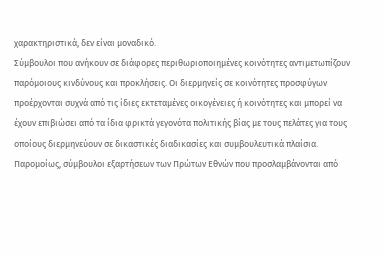χαρακτηριστικά, δεν είναι μοναδικό.
Σύμβουλοι που ανήκουν σε διάφορες περιθωριοποιημένες κοινότητες αντιμετωπίζουν παρόμοιους κινδύνους και προκλήσεις. Οι διερμηνείς σε κοινότητες προσφύγων προέρχονται συχνά από τις ίδιες εκτεταμένες οικογένειες ή κοινότητες και μπορεί να έχουν επιβιώσει από τα ίδια φρικτά γεγονότα πολιτικής βίας με τους πελάτες για τους οποίους διερμηνεύουν σε δικαστικές διαδικασίες και συμβουλευτικά πλαίσια.
Παρομοίως, σύμβουλοι εξαρτήσεων των Πρώτων Εθνών που προσλαμβάνονται από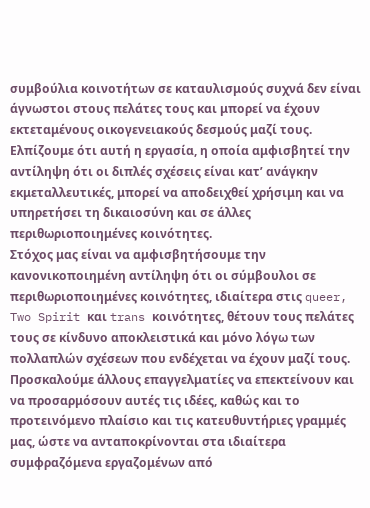συμβούλια κοινοτήτων σε καταυλισμούς συχνά δεν είναι άγνωστοι στους πελάτες τους και μπορεί να έχουν εκτεταμένους οικογενειακούς δεσμούς μαζί τους. Ελπίζουμε ότι αυτή η εργασία, η οποία αμφισβητεί την αντίληψη ότι οι διπλές σχέσεις είναι κατ’ ανάγκην εκμεταλλευτικές, μπορεί να αποδειχθεί χρήσιμη και να υπηρετήσει τη δικαιοσύνη και σε άλλες περιθωριοποιημένες κοινότητες.
Στόχος μας είναι να αμφισβητήσουμε την κανονικοποιημένη αντίληψη ότι οι σύμβουλοι σε περιθωριοποιημένες κοινότητες, ιδιαίτερα στις queer, Two Spirit και trans κοινότητες, θέτουν τους πελάτες τους σε κίνδυνο αποκλειστικά και μόνο λόγω των πολλαπλών σχέσεων που ενδέχεται να έχουν μαζί τους. Προσκαλούμε άλλους επαγγελματίες να επεκτείνουν και να προσαρμόσουν αυτές τις ιδέες, καθώς και το προτεινόμενο πλαίσιο και τις κατευθυντήριες γραμμές μας, ώστε να ανταποκρίνονται στα ιδιαίτερα συμφραζόμενα εργαζομένων από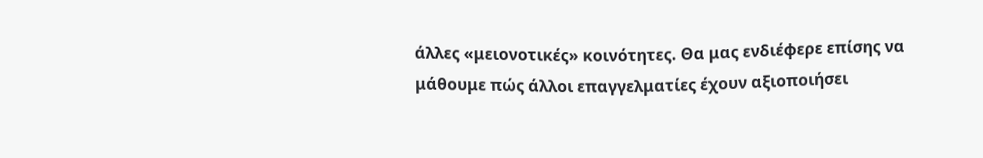άλλες «μειονοτικές» κοινότητες. Θα μας ενδιέφερε επίσης να μάθουμε πώς άλλοι επαγγελματίες έχουν αξιοποιήσει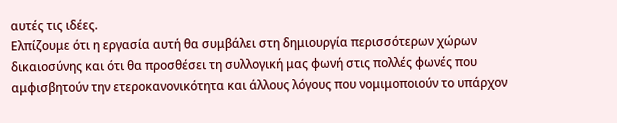αυτές τις ιδέες.
Ελπίζουμε ότι η εργασία αυτή θα συμβάλει στη δημιουργία περισσότερων χώρων δικαιοσύνης και ότι θα προσθέσει τη συλλογική μας φωνή στις πολλές φωνές που αμφισβητούν την ετεροκανονικότητα και άλλους λόγους που νομιμοποιούν το υπάρχον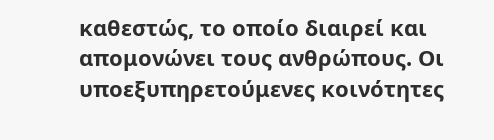καθεστώς, το οποίο διαιρεί και απομονώνει τους ανθρώπους. Οι υποεξυπηρετούμενες κοινότητες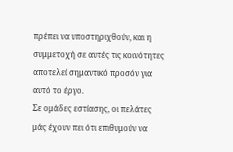πρέπει να υποστηριχθούν, και η συμμετοχή σε αυτές τις κοινότητες αποτελεί σημαντικό προσόν για αυτό το έργο.
Σε ομάδες εστίασης, οι πελάτες μάς έχουν πει ότι επιθυμούν να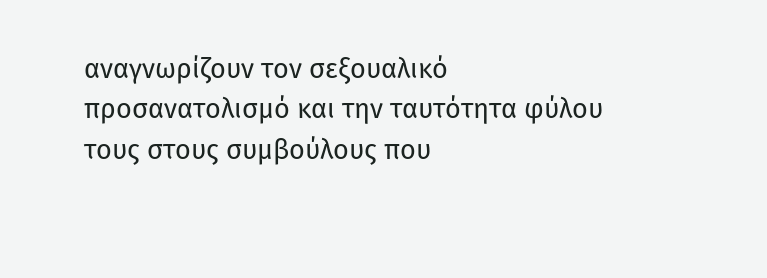αναγνωρίζουν τον σεξουαλικό προσανατολισμό και την ταυτότητα φύλου τους στους συμβούλους που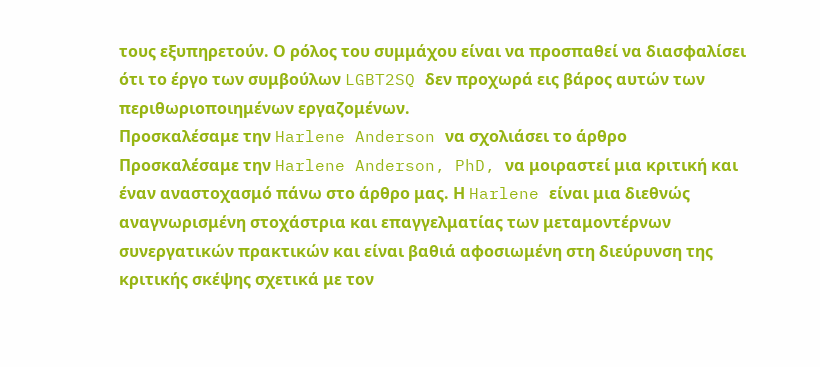τους εξυπηρετούν. Ο ρόλος του συμμάχου είναι να προσπαθεί να διασφαλίσει ότι το έργο των συμβούλων LGBT2SQ δεν προχωρά εις βάρος αυτών των περιθωριοποιημένων εργαζομένων.
Προσκαλέσαμε την Harlene Anderson να σχολιάσει το άρθρο
Προσκαλέσαμε την Harlene Anderson, PhD, να μοιραστεί μια κριτική και έναν αναστοχασμό πάνω στο άρθρο μας. Η Harlene είναι μια διεθνώς αναγνωρισμένη στοχάστρια και επαγγελματίας των μεταμοντέρνων συνεργατικών πρακτικών και είναι βαθιά αφοσιωμένη στη διεύρυνση της κριτικής σκέψης σχετικά με τον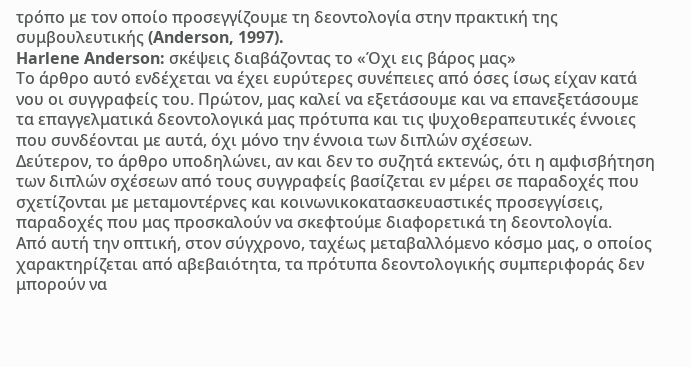τρόπο με τον οποίο προσεγγίζουμε τη δεοντολογία στην πρακτική της συμβουλευτικής (Anderson, 1997).
Harlene Anderson: σκέψεις διαβάζοντας το «Όχι εις βάρος μας»
Το άρθρο αυτό ενδέχεται να έχει ευρύτερες συνέπειες από όσες ίσως είχαν κατά νου οι συγγραφείς του. Πρώτον, μας καλεί να εξετάσουμε και να επανεξετάσουμε τα επαγγελματικά δεοντολογικά μας πρότυπα και τις ψυχοθεραπευτικές έννοιες που συνδέονται με αυτά, όχι μόνο την έννοια των διπλών σχέσεων.
Δεύτερον, το άρθρο υποδηλώνει, αν και δεν το συζητά εκτενώς, ότι η αμφισβήτηση των διπλών σχέσεων από τους συγγραφείς βασίζεται εν μέρει σε παραδοχές που σχετίζονται με μεταμοντέρνες και κοινωνικοκατασκευαστικές προσεγγίσεις, παραδοχές που μας προσκαλούν να σκεφτούμε διαφορετικά τη δεοντολογία.
Από αυτή την οπτική, στον σύγχρονο, ταχέως μεταβαλλόμενο κόσμο μας, ο οποίος χαρακτηρίζεται από αβεβαιότητα, τα πρότυπα δεοντολογικής συμπεριφοράς δεν μπορούν να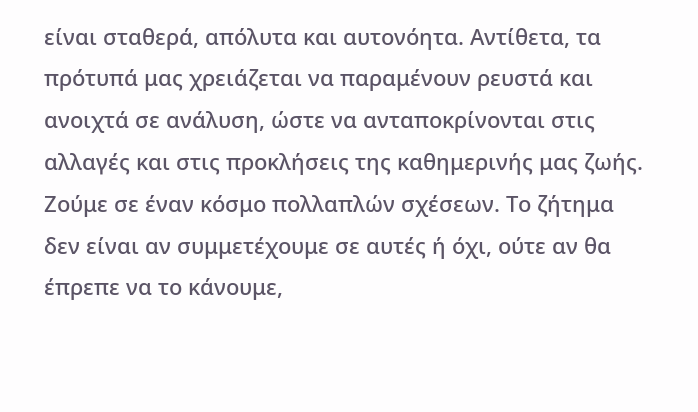είναι σταθερά, απόλυτα και αυτονόητα. Αντίθετα, τα πρότυπά μας χρειάζεται να παραμένουν ρευστά και ανοιχτά σε ανάλυση, ώστε να ανταποκρίνονται στις αλλαγές και στις προκλήσεις της καθημερινής μας ζωής.
Ζούμε σε έναν κόσμο πολλαπλών σχέσεων. Το ζήτημα δεν είναι αν συμμετέχουμε σε αυτές ή όχι, ούτε αν θα έπρεπε να το κάνουμε,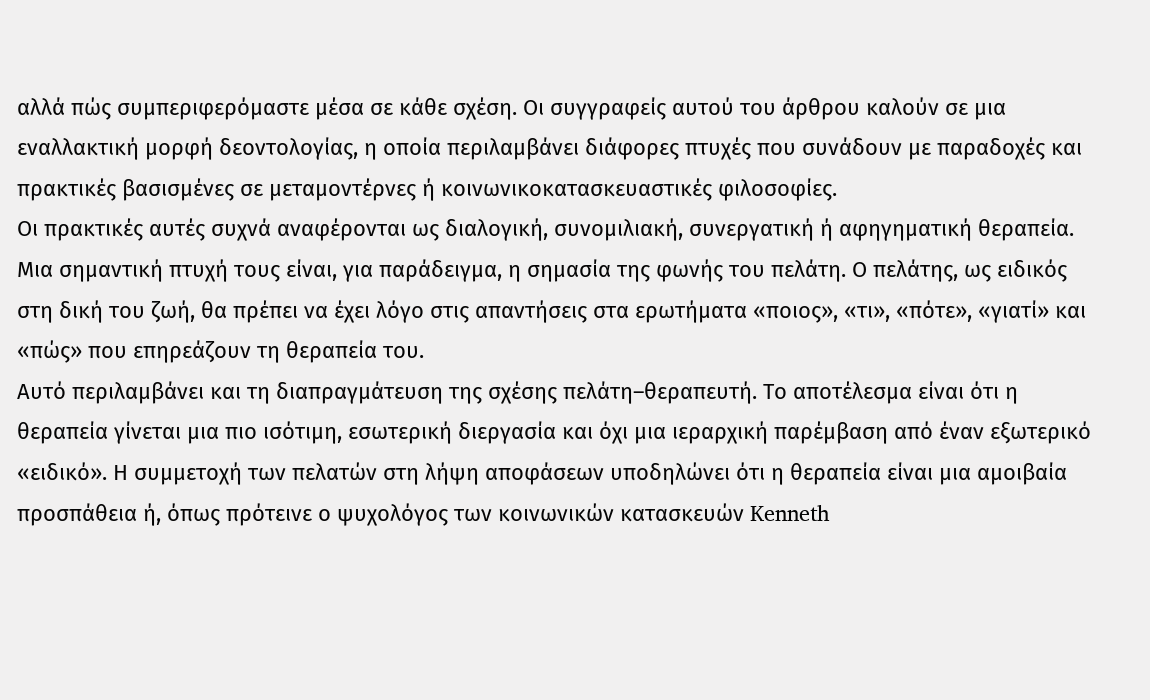αλλά πώς συμπεριφερόμαστε μέσα σε κάθε σχέση. Οι συγγραφείς αυτού του άρθρου καλούν σε μια εναλλακτική μορφή δεοντολογίας, η οποία περιλαμβάνει διάφορες πτυχές που συνάδουν με παραδοχές και πρακτικές βασισμένες σε μεταμοντέρνες ή κοινωνικοκατασκευαστικές φιλοσοφίες.
Οι πρακτικές αυτές συχνά αναφέρονται ως διαλογική, συνομιλιακή, συνεργατική ή αφηγηματική θεραπεία. Μια σημαντική πτυχή τους είναι, για παράδειγμα, η σημασία της φωνής του πελάτη. Ο πελάτης, ως ειδικός στη δική του ζωή, θα πρέπει να έχει λόγο στις απαντήσεις στα ερωτήματα «ποιος», «τι», «πότε», «γιατί» και «πώς» που επηρεάζουν τη θεραπεία του.
Αυτό περιλαμβάνει και τη διαπραγμάτευση της σχέσης πελάτη–θεραπευτή. Το αποτέλεσμα είναι ότι η θεραπεία γίνεται μια πιο ισότιμη, εσωτερική διεργασία και όχι μια ιεραρχική παρέμβαση από έναν εξωτερικό «ειδικό». Η συμμετοχή των πελατών στη λήψη αποφάσεων υποδηλώνει ότι η θεραπεία είναι μια αμοιβαία προσπάθεια ή, όπως πρότεινε ο ψυχολόγος των κοινωνικών κατασκευών Kenneth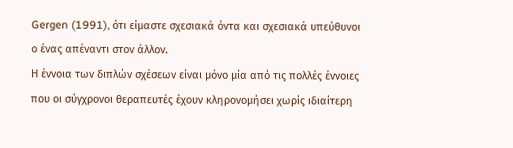Gergen (1991), ότι είμαστε σχεσιακά όντα και σχεσιακά υπεύθυνοι ο ένας απέναντι στον άλλον.
Η έννοια των διπλών σχέσεων είναι μόνο μία από τις πολλές έννοιες που οι σύγχρονοι θεραπευτές έχουν κληρονομήσει χωρίς ιδιαίτερη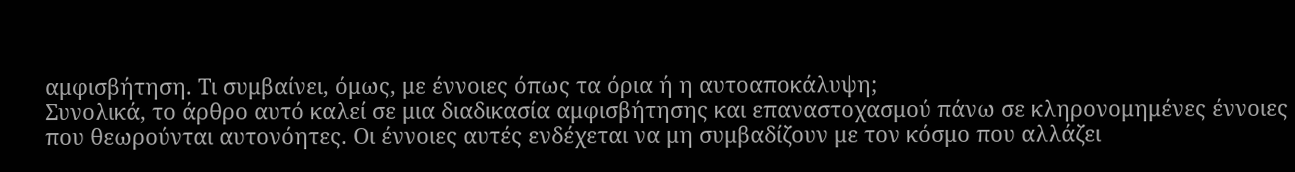αμφισβήτηση. Τι συμβαίνει, όμως, με έννοιες όπως τα όρια ή η αυτοαποκάλυψη;
Συνολικά, το άρθρο αυτό καλεί σε μια διαδικασία αμφισβήτησης και επαναστοχασμού πάνω σε κληρονομημένες έννοιες που θεωρούνται αυτονόητες. Οι έννοιες αυτές ενδέχεται να μη συμβαδίζουν με τον κόσμο που αλλάζει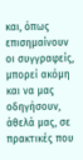και, όπως επισημαίνουν οι συγγραφείς, μπορεί ακόμη και να μας οδηγήσουν, άθελά μας, σε πρακτικές που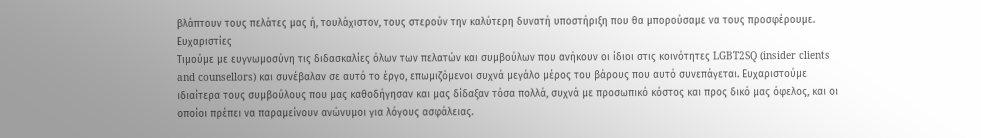βλάπτουν τους πελάτες μας ή, τουλάχιστον, τους στερούν την καλύτερη δυνατή υποστήριξη που θα μπορούσαμε να τους προσφέρουμε.
Ευχαριστίες
Τιμούμε με ευγνωμοσύνη τις διδασκαλίες όλων των πελατών και συμβούλων που ανήκουν οι ίδιοι στις κοινότητες LGBT2SQ (insider clients and counsellors) και συνέβαλαν σε αυτό το έργο, επωμιζόμενοι συχνά μεγάλο μέρος του βάρους που αυτό συνεπάγεται. Ευχαριστούμε ιδιαίτερα τους συμβούλους που μας καθοδήγησαν και μας δίδαξαν τόσα πολλά, συχνά με προσωπικό κόστος και προς δικό μας όφελος, και οι οποίοι πρέπει να παραμείνουν ανώνυμοι για λόγους ασφάλειας.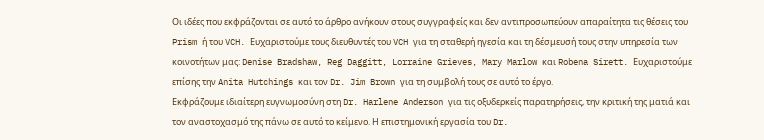Οι ιδέες που εκφράζονται σε αυτό το άρθρο ανήκουν στους συγγραφείς και δεν αντιπροσωπεύουν απαραίτητα τις θέσεις του Prism ή του VCH. Ευχαριστούμε τους διευθυντές του VCH για τη σταθερή ηγεσία και τη δέσμευσή τους στην υπηρεσία των κοινοτήτων μας: Denise Bradshaw, Reg Daggitt, Lorraine Grieves, Mary Marlow και Robena Sirett. Ευχαριστούμε επίσης την Anita Hutchings και τον Dr. Jim Brown για τη συμβολή τους σε αυτό το έργο.
Εκφράζουμε ιδιαίτερη ευγνωμοσύνη στη Dr. Harlene Anderson για τις οξυδερκείς παρατηρήσεις, την κριτική της ματιά και τον αναστοχασμό της πάνω σε αυτό το κείμενο. Η επιστημονική εργασία του Dr.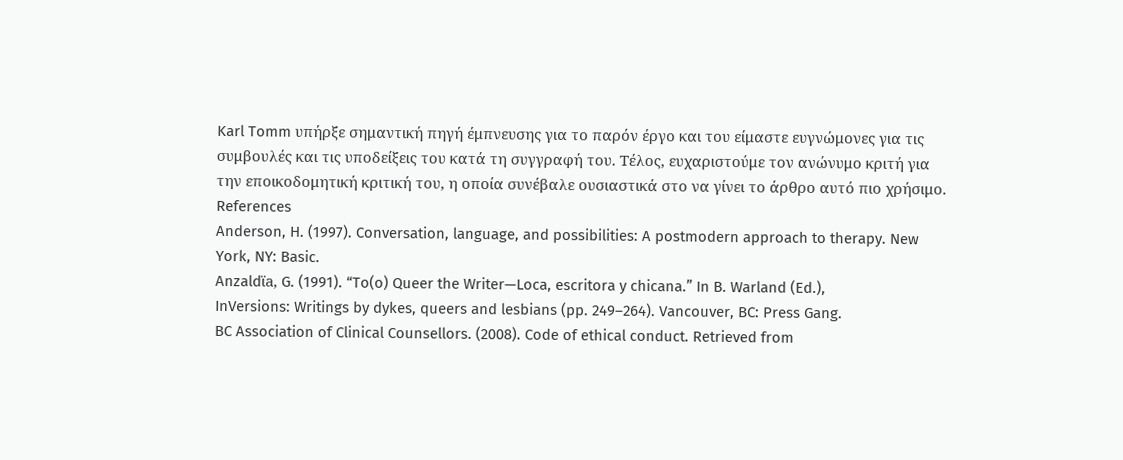Karl Tomm υπήρξε σημαντική πηγή έμπνευσης για το παρόν έργο και του είμαστε ευγνώμονες για τις συμβουλές και τις υποδείξεις του κατά τη συγγραφή του. Τέλος, ευχαριστούμε τον ανώνυμο κριτή για την εποικοδομητική κριτική του, η οποία συνέβαλε ουσιαστικά στο να γίνει το άρθρο αυτό πιο χρήσιμο.
References
Anderson, H. (1997). Conversation, language, and possibilities: A postmodern approach to therapy. New York, NY: Basic.
Anzaldϊa, G. (1991). “To(o) Queer the Writer—Loca, escritora y chicana.” In B. Warland (Ed.),
InVersions: Writings by dykes, queers and lesbians (pp. 249–264). Vancouver, BC: Press Gang.
BC Association of Clinical Counsellors. (2008). Code of ethical conduct. Retrieved from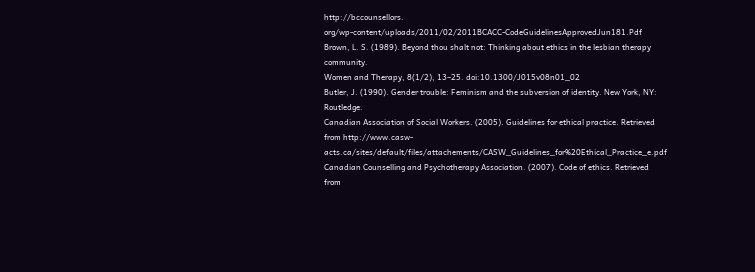http://bccounsellors.
org/wp-content/uploads/2011/02/2011BCACC-CodeGuidelinesApprovedJun181.Pdf
Brown, L. S. (1989). Beyond thou shalt not: Thinking about ethics in the lesbian therapy community.
Women and Therapy, 8(1/2), 13–25. doi:10.1300/J015v08n01_02
Butler, J. (1990). Gender trouble: Feminism and the subversion of identity. New York, NY: Routledge.
Canadian Association of Social Workers. (2005). Guidelines for ethical practice. Retrieved from http://www.casw-acts.ca/sites/default/files/attachements/CASW_Guidelines_for%20Ethical_Practice_e.pdf
Canadian Counselling and Psychotherapy Association. (2007). Code of ethics. Retrieved from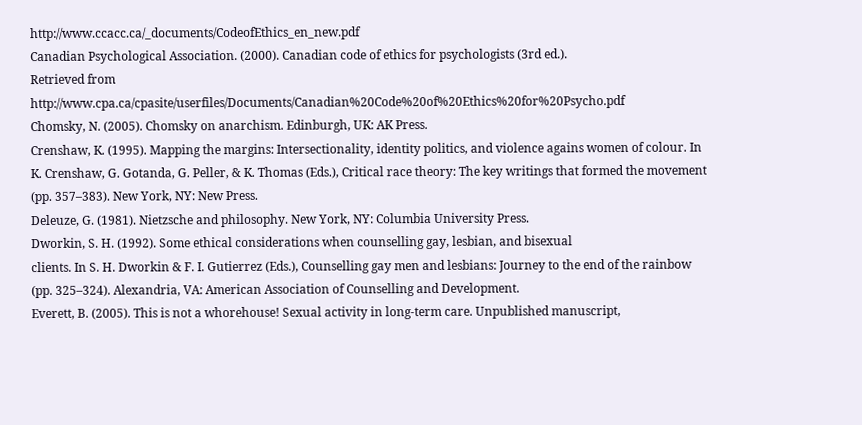http://www.ccacc.ca/_documents/CodeofEthics_en_new.pdf
Canadian Psychological Association. (2000). Canadian code of ethics for psychologists (3rd ed.).
Retrieved from http://www.cpa.ca/cpasite/userfiles/Documents/Canadian%20Code%20of%20Ethics%20for%20Psycho.pdf
Chomsky, N. (2005). Chomsky on anarchism. Edinburgh, UK: AK Press.
Crenshaw, K. (1995). Mapping the margins: Intersectionality, identity politics, and violence agains women of colour. In K. Crenshaw, G. Gotanda, G. Peller, & K. Thomas (Eds.), Critical race theory: The key writings that formed the movement (pp. 357–383). New York, NY: New Press.
Deleuze, G. (1981). Nietzsche and philosophy. New York, NY: Columbia University Press.
Dworkin, S. H. (1992). Some ethical considerations when counselling gay, lesbian, and bisexual
clients. In S. H. Dworkin & F. I. Gutierrez (Eds.), Counselling gay men and lesbians: Journey to the end of the rainbow (pp. 325–324). Alexandria, VA: American Association of Counselling and Development.
Everett, B. (2005). This is not a whorehouse! Sexual activity in long-term care. Unpublished manuscript,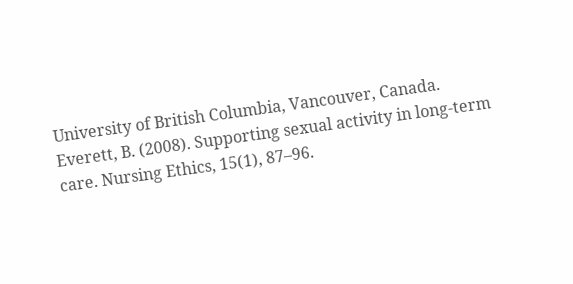University of British Columbia, Vancouver, Canada.
Everett, B. (2008). Supporting sexual activity in long-term care. Nursing Ethics, 15(1), 87–96.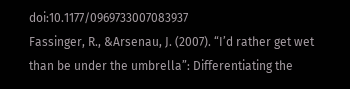doi:10.1177/0969733007083937
Fassinger, R., &Arsenau, J. (2007). “I’d rather get wet than be under the umbrella”: Differentiating the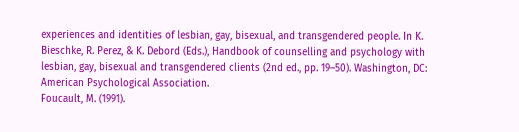experiences and identities of lesbian, gay, bisexual, and transgendered people. In K.
Bieschke, R. Perez, & K. Debord (Eds.), Handbook of counselling and psychology with lesbian, gay, bisexual and transgendered clients (2nd ed., pp. 19–50). Washington, DC: American Psychological Association.
Foucault, M. (1991).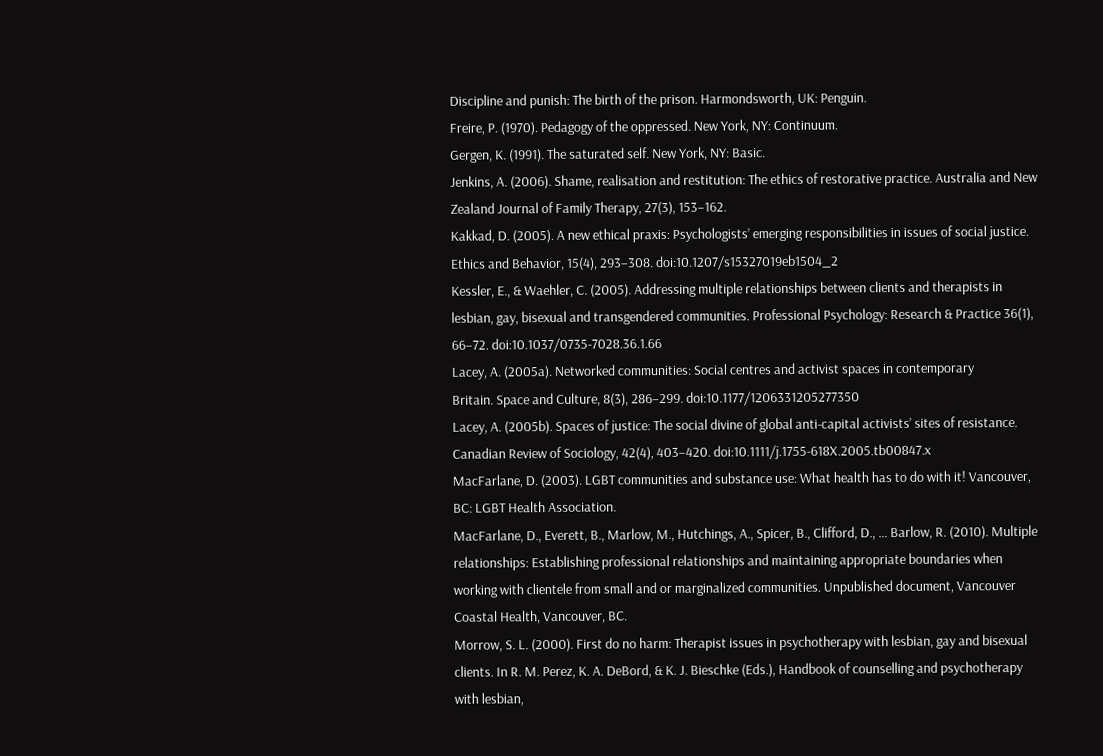Discipline and punish: The birth of the prison. Harmondsworth, UK: Penguin.
Freire, P. (1970). Pedagogy of the oppressed. New York, NY: Continuum.
Gergen, K. (1991). The saturated self. New York, NY: Basic.
Jenkins, A. (2006). Shame, realisation and restitution: The ethics of restorative practice. Australia and New Zealand Journal of Family Therapy, 27(3), 153–162.
Kakkad, D. (2005). A new ethical praxis: Psychologists’ emerging responsibilities in issues of social justice. Ethics and Behavior, 15(4), 293–308. doi:10.1207/s15327019eb1504_2
Kessler, E., & Waehler, C. (2005). Addressing multiple relationships between clients and therapists in lesbian, gay, bisexual and transgendered communities. Professional Psychology: Research & Practice 36(1), 66–72. doi:10.1037/0735-7028.36.1.66
Lacey, A. (2005a). Networked communities: Social centres and activist spaces in contemporary
Britain. Space and Culture, 8(3), 286–299. doi:10.1177/1206331205277350
Lacey, A. (2005b). Spaces of justice: The social divine of global anti-capital activists’ sites of resistance.
Canadian Review of Sociology, 42(4), 403–420. doi:10.1111/j.1755-618X.2005.tb00847.x
MacFarlane, D. (2003). LGBT communities and substance use: What health has to do with it! Vancouver, BC: LGBT Health Association.
MacFarlane, D., Everett, B., Marlow, M., Hutchings, A., Spicer, B., Clifford, D., … Barlow, R. (2010). Multiple relationships: Establishing professional relationships and maintaining appropriate boundaries when working with clientele from small and or marginalized communities. Unpublished document, Vancouver Coastal Health, Vancouver, BC.
Morrow, S. L. (2000). First do no harm: Therapist issues in psychotherapy with lesbian, gay and bisexual clients. In R. M. Perez, K. A. DeBord, & K. J. Bieschke (Eds.), Handbook of counselling and psychotherapy with lesbian,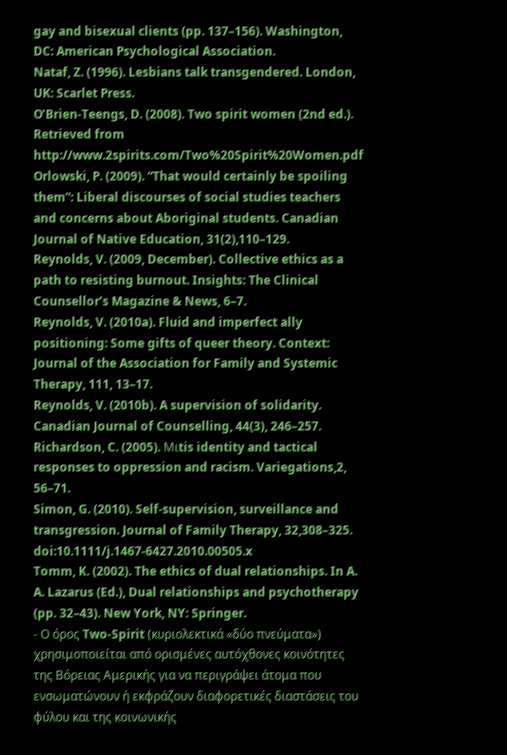gay and bisexual clients (pp. 137–156). Washington, DC: American Psychological Association.
Nataf, Z. (1996). Lesbians talk transgendered. London, UK: Scarlet Press.
O’Brien-Teengs, D. (2008). Two spirit women (2nd ed.). Retrieved from http://www.2spirits.com/Two%20Spirit%20Women.pdf
Orlowski, P. (2009). “That would certainly be spoiling them”: Liberal discourses of social studies teachers and concerns about Aboriginal students. Canadian Journal of Native Education, 31(2),110–129.
Reynolds, V. (2009, December). Collective ethics as a path to resisting burnout. Insights: The Clinical Counsellor’s Magazine & News, 6–7.
Reynolds, V. (2010a). Fluid and imperfect ally positioning: Some gifts of queer theory. Context:
Journal of the Association for Family and Systemic Therapy, 111, 13–17.
Reynolds, V. (2010b). A supervision of solidarity. Canadian Journal of Counselling, 44(3), 246–257.
Richardson, C. (2005). Mιtis identity and tactical responses to oppression and racism. Variegations,2, 56–71.
Simon, G. (2010). Self-supervision, surveillance and transgression. Journal of Family Therapy, 32,308–325. doi:10.1111/j.1467-6427.2010.00505.x
Tomm, K. (2002). The ethics of dual relationships. In A. A. Lazarus (Ed.), Dual relationships and psychotherapy (pp. 32–43). New York, NY: Springer.
- Ο όρος Two-Spirit (κυριολεκτικά «δύο πνεύματα») χρησιμοποιείται από ορισμένες αυτόχθονες κοινότητες της Βόρειας Αμερικής για να περιγράψει άτομα που ενσωματώνουν ή εκφράζουν διαφορετικές διαστάσεις του φύλου και της κοινωνικής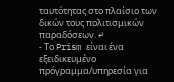ταυτότητας στο πλαίσιο των δικών τους πολιτισμικών παραδόσεων. ↩
- Το Prism είναι ένα εξειδικευμένο πρόγραμμα/υπηρεσία για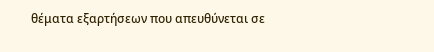θέματα εξαρτήσεων που απευθύνεται σε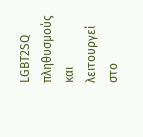LGBT2SQ πληθυσμούς και λειτουργεί στο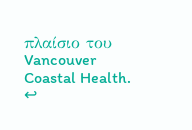πλαίσιο του Vancouver Coastal Health. ↩